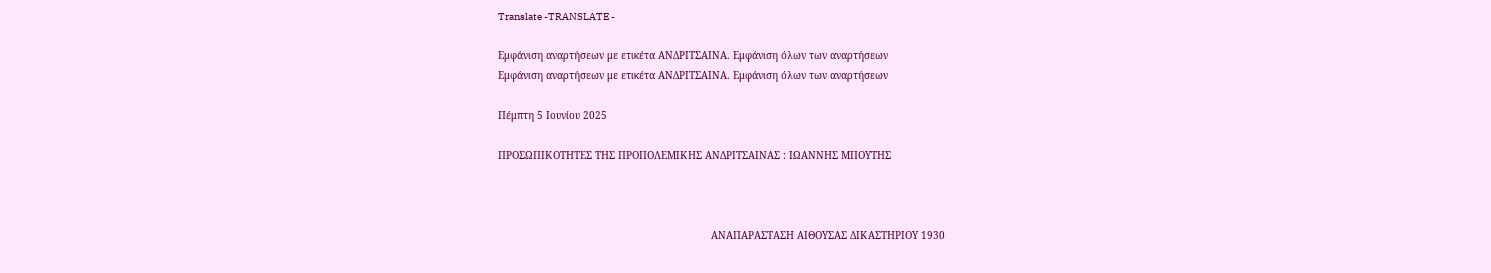Translate -TRANSLATE -

Εμφάνιση αναρτήσεων με ετικέτα ΑΝΔΡΙΤΣΑΙΝΑ. Εμφάνιση όλων των αναρτήσεων
Εμφάνιση αναρτήσεων με ετικέτα ΑΝΔΡΙΤΣΑΙΝΑ. Εμφάνιση όλων των αναρτήσεων

Πέμπτη 5 Ιουνίου 2025

ΠΡΟΣΩΠΙΚΟΤΗΤΕΣ ΤΗΣ ΠΡΟΠΟΛΕΜΙΚΗΣ ΑΝΔΡΙΤΣΑΙΝΑΣ : ΙΩΑΝΝΗΣ ΜΠΟΥΤΗΣ



                                                                       ΑΝΑΠΑΡΑΣΤΑΣΗ ΑΙΘΟΥΣΑΣ ΔΙΚΑΣΤΗΡΙΟΥ 1930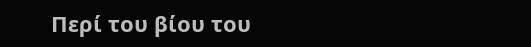Περί του βίου του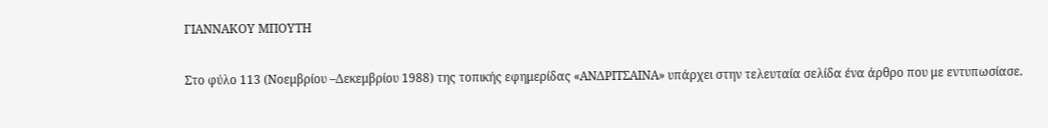ΓΙΑΝΝΑΚΟΥ ΜΠΟΥΤΗ

Στο φύλο 113 (Νοεμβρίου –Δεκεμβρίου 1988) της τοπικής εφημερίδας «ΑΝΔΡΙΤΣΑΙΝΑ» υπάρχει στην τελευταία σελίδα ένα άρθρο που με εντυπωσίασε.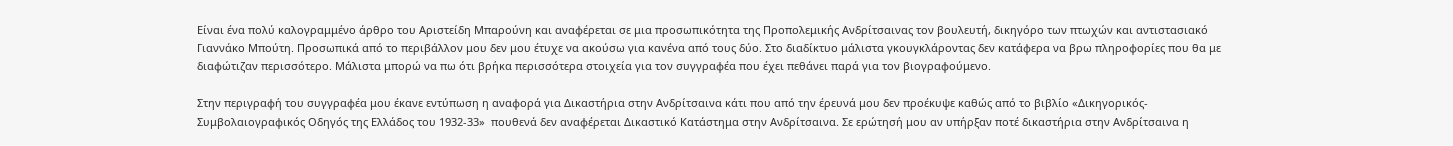Είναι ένα πολύ καλογραμμένο άρθρο του Αριστείδη Μπαρούνη και αναφέρεται σε μια προσωπικότητα της Προπολεμικής Ανδρίτσαινας τον βουλευτή, δικηγόρο των πτωχών και αντιστασιακό Γιαννάκο Μπούτη. Προσωπικά από το περιβάλλον μου δεν μου έτυχε να ακούσω για κανένα από τους δύο. Στο διαδίκτυο μάλιστα γκουγκλάροντας δεν κατάφερα να βρω πληροφορίες που θα με διαφώτιζαν περισσότερο. Μάλιστα μπορώ να πω ότι βρήκα περισσότερα στοιχεία για τον συγγραφέα που έχει πεθάνει παρά για τον βιογραφούμενο.

Στην περιγραφή του συγγραφέα μου έκανε εντύπωση η αναφορά για Δικαστήρια στην Ανδρίτσαινα κάτι που από την έρευνά μου δεν προέκυψε καθώς από το βιβλίο «Δικηγορικός-Συμβολαιογραφικός Οδηγός της Ελλάδος του 1932-33»  πουθενά δεν αναφέρεται Δικαστικό Κατάστημα στην Ανδρίτσαινα. Σε ερώτησή μου αν υπήρξαν ποτέ δικαστήρια στην Ανδρίτσαινα η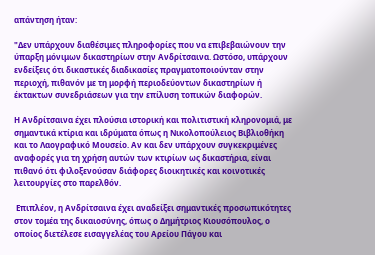απάντηση ήταν:

"Δεν υπάρχουν διαθέσιμες πληροφορίες που να επιβεβαιώνουν την ύπαρξη μόνιμων δικαστηρίων στην Ανδρίτσαινα. Ωστόσο, υπάρχουν ενδείξεις ότι δικαστικές διαδικασίες πραγματοποιούνταν στην περιοχή, πιθανόν με τη μορφή περιοδεύοντων δικαστηρίων ή έκτακτων συνεδριάσεων για την επίλυση τοπικών διαφορών.

Η Ανδρίτσαινα έχει πλούσια ιστορική και πολιτιστική κληρονομιά, με σημαντικά κτίρια και ιδρύματα όπως η Νικολοπούλειος Βιβλιοθήκη και το Λαογραφικό Μουσείο. Αν και δεν υπάρχουν συγκεκριμένες αναφορές για τη χρήση αυτών των κτιρίων ως δικαστήρια, είναι πιθανό ότι φιλοξενούσαν διάφορες διοικητικές και κοινοτικές λειτουργίες στο παρελθόν.

 Επιπλέον, η Ανδρίτσαινα έχει αναδείξει σημαντικές προσωπικότητες στον τομέα της δικαιοσύνης, όπως ο Δημήτριος Κιουσόπουλος, ο οποίος διετέλεσε εισαγγελέας του Αρείου Πάγου και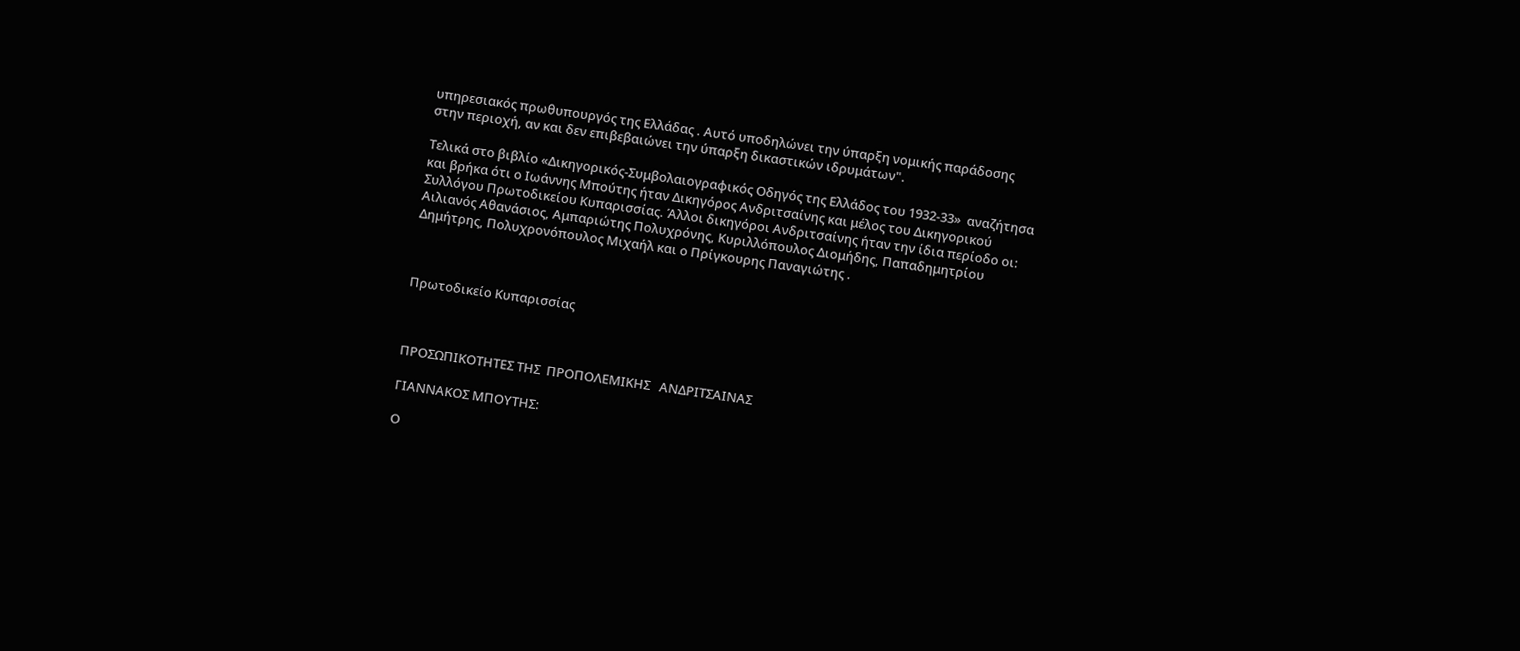υπηρεσιακός πρωθυπουργός της Ελλάδας . Αυτό υποδηλώνει την ύπαρξη νομικής παράδοσης στην περιοχή, αν και δεν επιβεβαιώνει την ύπαρξη δικαστικών ιδρυμάτων".

Τελικά στο βιβλίο «Δικηγορικός-Συμβολαιογραφικός Οδηγός της Ελλάδος του 1932-33»  αναζήτησα και βρήκα ότι ο Ιωάννης Μπούτης ήταν Δικηγόρος Ανδριτσαίνης και μέλος του Δικηγορικού Συλλόγου Πρωτοδικείου Κυπαρισσίας. Άλλοι δικηγόροι Ανδριτσαίνης ήταν την ίδια περίοδο οι: Αιλιανός Αθανάσιος, Αμπαριώτης Πολυχρόνης, Κυριλλόπουλος Διομήδης, Παπαδημητρίου Δημήτρης, Πολυχρονόπουλος Μιχαήλ και ο Πρίγκουρης Παναγιώτης .



Πρωτοδικείο Κυπαρισσίας



ΠΡΟΣΩΠΙΚΟΤΗΤΕΣ ΤΗΣ  ΠΡΟΠΟΛΕΜΙΚΗΣ   ΑΝΔΡΙΤΣΑΙΝΑΣ

ΓΙΑΝΝΑΚΟΣ ΜΠΟΥΤΗΣ:

Ο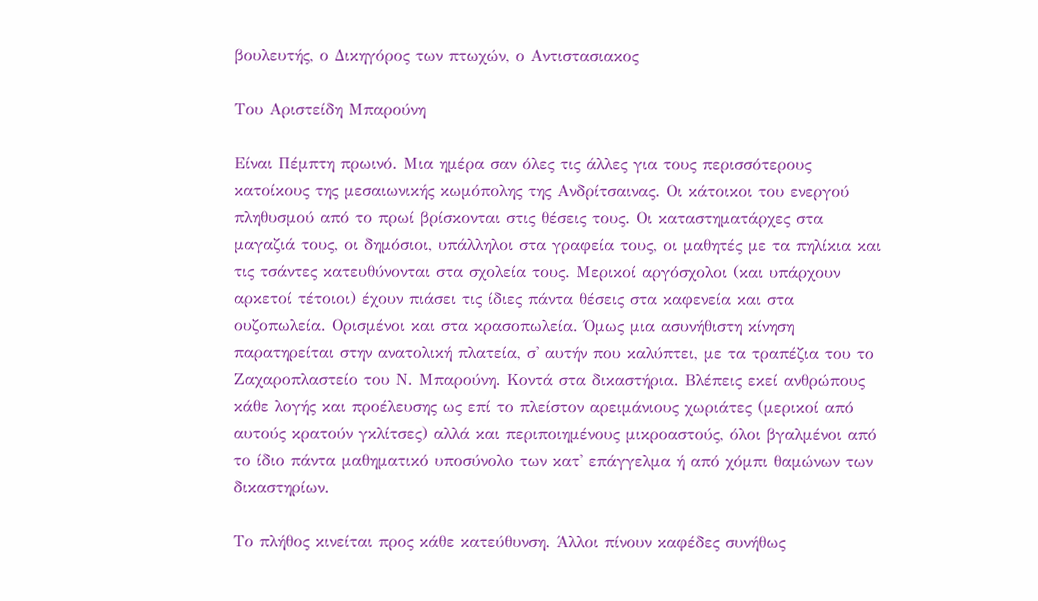βουλευτής, ο Δικηγόρος των πτωχών, ο Αντιστασιακος

Του Αριστείδη Μπαρούνη

Είναι Πέμπτη πρωινό. Μια ημέρα σαν όλες τις άλλες για τους περισσότερους κατοίκους της μεσαιωνικής κωμόπολης της Ανδρίτσαινας. Οι κάτοικοι του ενεργού πληθυσμού από το πρωί βρίσκονται στις θέσεις τους. Οι καταστηματάρχες στα μαγαζιά τους, οι δημόσιοι, υπάλληλοι στα γραφεία τους, οι μαθητές με τα πηλίκια και τις τσάντες κατευθύνονται στα σχολεία τους. Μερικοί αργόσχολοι (και υπάρχουν αρκετοί τέτοιοι) έχουν πιάσει τις ίδιες πάντα θέσεις στα καφενεία και στα ουζοπωλεία. Ορισμένοι και στα κρασοπωλεία. Όμως μια ασυνήθιστη κίνηση παρατηρείται στην ανατολική πλατεία, σ' αυτήν που καλύπτει, με τα τραπέζια του το Ζαχαροπλαστείο του Ν. Μπαρούνη. Κοντά στα δικαστήρια. Βλέπεις εκεί ανθρώπους κάθε λογής και προέλευσης ως επί το πλείστον αρειμάνιους χωριάτες (μερικοί από αυτούς κρατούν γκλίτσες) αλλά και περιποιημένους μικροαστούς, όλοι βγαλμένοι από το ίδιο πάντα μαθηματικό υποσύνολο των κατ' επάγγελμα ή από χόμπι θαμώνων των  δικαστηρίων.

Το πλήθος κινείται προς κάθε κατεύθυνση. Άλλοι πίνουν καφέδες συνήθως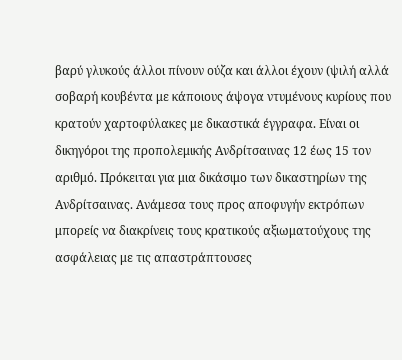βαρύ γλυκούς άλλοι πίνουν ούζα και άλλοι έχουν (ψιλή αλλά σοβαρή κουβέντα με κάποιους άψογα ντυμένους κυρίους που κρατούν χαρτοφύλακες με δικαστικά έγγραφα. Είναι οι δικηγόροι της προπολεμικής Ανδρίτσαινας 12 έως 15 τον αριθμό. Πρόκειται για μια δικάσιμο των δικαστηρίων της Ανδρίτσαινας. Ανάμεσα τους προς αποφυγήν εκτρόπων μπορείς να διακρίνεις τους κρατικούς αξιωματούχους της ασφάλειας με τις απαστράπτουσες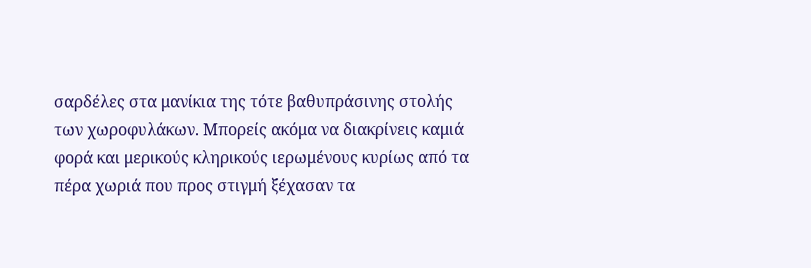σαρδέλες στα μανίκια της τότε βαθυπράσινης στολής των χωροφυλάκων. Μπορείς ακόμα να διακρίνεις καμιά φορά και μερικούς κληρικούς ιερωμένους κυρίως από τα πέρα χωριά που προς στιγμή ξέχασαν τα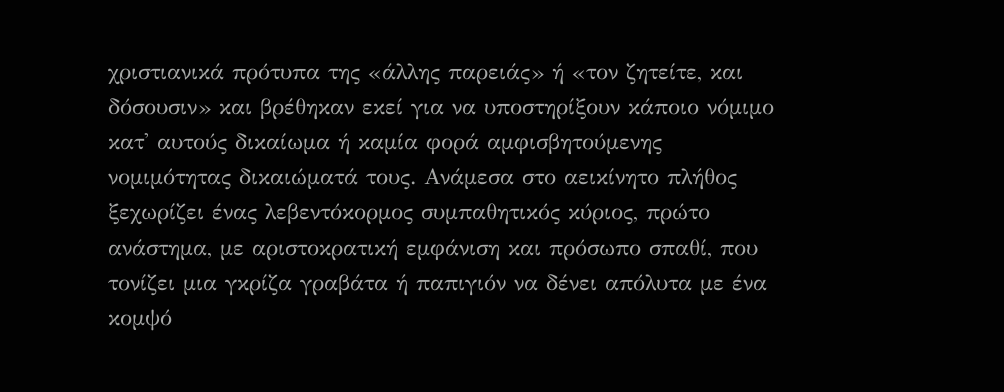χριστιανικά πρότυπα της «άλλης παρειάς» ή «τον ζητείτε, και δόσουσιν» και βρέθηκαν εκεί για να υποστηρίξουν κάποιο νόμιμο κατ' αυτούς δικαίωμα ή καμία φορά αμφισβητούμενης νομιμότητας δικαιώματά τους. Ανάμεσα στο αεικίνητο πλήθος ξεχωρίζει ένας λεβεντόκορμος συμπαθητικός κύριος, πρώτο ανάστημα, με αριστοκρατική εμφάνιση και πρόσωπο σπαθί, που τονίζει μια γκρίζα γραβάτα ή παπιγιόν να δένει απόλυτα με ένα κομψό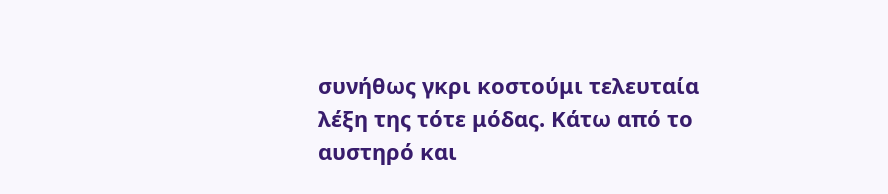συνήθως γκρι κοστούμι τελευταία λέξη της τότε μόδας. Κάτω από το αυστηρό και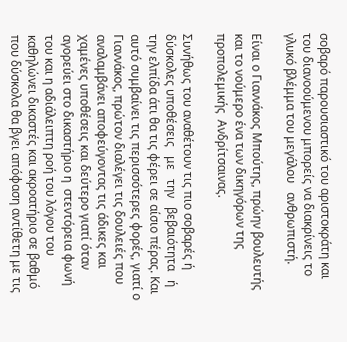σοβαρό παρουσιαστικό του αριστοκράτη και του διανοούμενου μπορείς να διακρίνεις το γλυκό βλέμμα του μεγάλου   ανθρωπιστή.

Είναι ο Γιαννάκος Μπούτης, πρώην βουλευτής και το νούμερο ένα των δικηγόρων της προπολεμικής  Ανδρίτσαινας.

Συνήθως του αναθέτουν τις πιο σοβαρές ή δύσκολες υποθέσεις   με   την   βεβαιότητα   ή   την ελπίδα άτι θα τις φέρει σε αίσιο πέρας. Και αυτό συμβαίνει τις περισσότερες φορές, γιατί ο Γιαννάκος, πρώτον διαλέγει τις δουλειές που αναλαμβάνει αποφεύγοντας τις άδικες και χαμένες υποθέσεις και δεύτερο γιατί όταν αγορεύει στο δικαστήριο η  στεντόρεια φωνή του και η αδιάλειπτη ροή του λόγου του καθηλώνει δικαστές και ακροατήριο σε βαθμό που δύσκολα θα βγει απόφαση αντίθετη με τις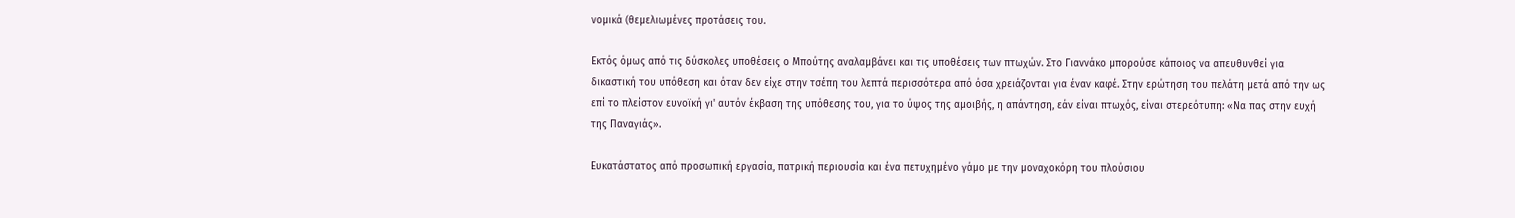νομικά (θεμελιωμένες προτάσεις του.

Εκτός όμως από τις δύσκολες υποθέσεις ο Μπούτης αναλαμβάνει και τις υποθέσεις των πτωχών. Στο Γιαννάκο μπορούσε κάποιος να απευθυνθεί για δικαστική του υπόθεση και όταν δεν είχε στην τσέπη του λεπτά περισσότερα από όσα χρειάζονται για έναν καφέ. Στην ερώτηση του πελάτη μετά από την ως επί το πλείστον ευνοϊκή γι' αυτόν έκβαση της υπόθεσης του, για το ύψος της αμοιβής, η απάντηση, εάν είναι πτωχός, είναι στερεότυπη: «Να πας στην ευχή της Παναγιάς».

Ευκατάστατος από προσωπική εργασία, πατρική περιουσία και ένα πετυχημένο γάμο με την μοναχοκόρη του πλούσιου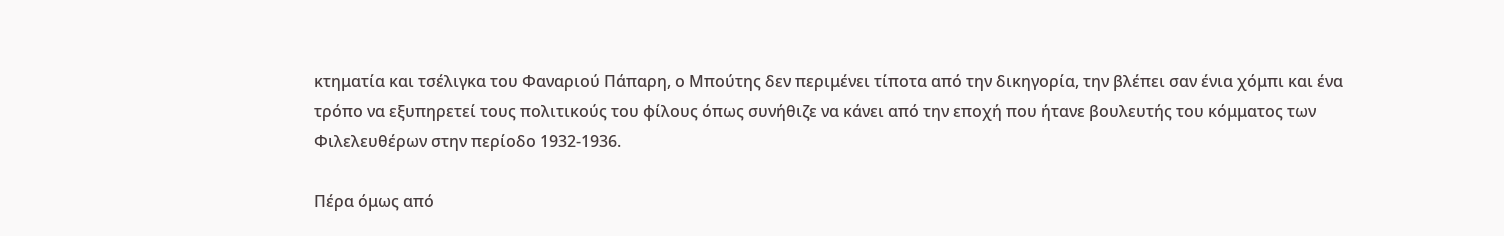κτηματία και τσέλιγκα του Φαναριού Πάπαρη, ο Μπούτης δεν περιμένει τίποτα από την δικηγορία, την βλέπει σαν ένια χόμπι και ένα τρόπο να εξυπηρετεί τους πολιτικούς του φίλους όπως συνήθιζε να κάνει από την εποχή που ήτανε βουλευτής του κόμματος των Φιλελευθέρων στην περίοδο 1932-1936.

Πέρα όμως από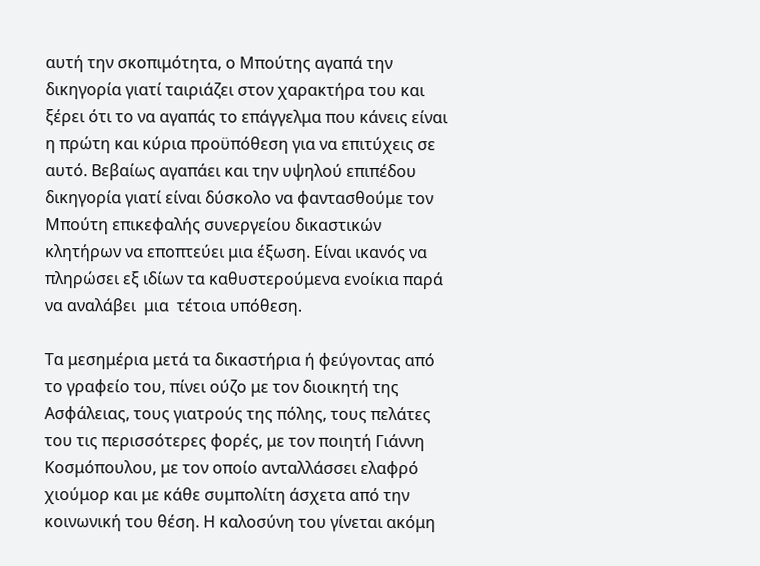αυτή την σκοπιμότητα, ο Μπούτης αγαπά την δικηγορία γιατί ταιριάζει στον χαρακτήρα του και ξέρει ότι το να αγαπάς το επάγγελμα που κάνεις είναι η πρώτη και κύρια προϋπόθεση για να επιτύχεις σε αυτό. Βεβαίως αγαπάει και την υψηλού επιπέδου δικηγορία γιατί είναι δύσκολο να φαντασθούμε τον Μπούτη επικεφαλής συνεργείου δικαστικών κλητήρων να εποπτεύει μια έξωση. Είναι ικανός να πληρώσει εξ ιδίων τα καθυστερούμενα ενοίκια παρά να αναλάβει  μια  τέτοια υπόθεση.

Τα μεσημέρια μετά τα δικαστήρια ή φεύγοντας από το γραφείο του, πίνει ούζο με τον διοικητή της Ασφάλειας, τους γιατρούς της πόλης, τους πελάτες του τις περισσότερες φορές, με τον ποιητή Γιάννη Κοσμόπουλου, με τον οποίο ανταλλάσσει ελαφρό χιούμορ και με κάθε συμπολίτη άσχετα από την κοινωνική του θέση. Η καλοσύνη του γίνεται ακόμη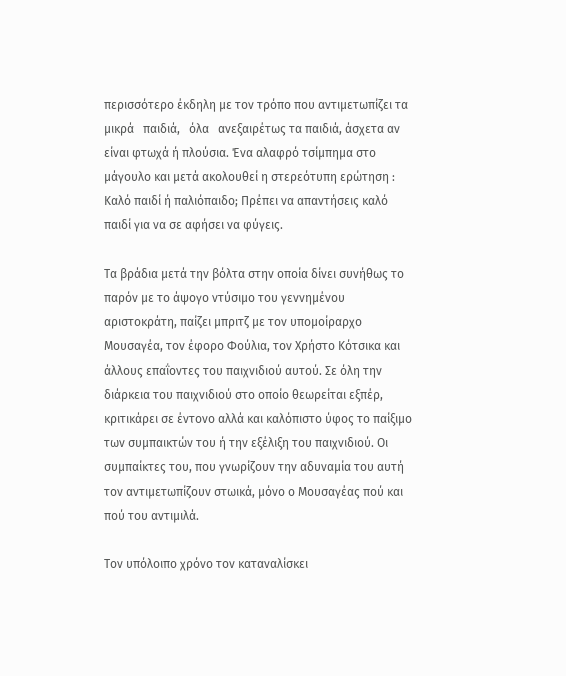περισσότερο έκδηλη με τον τρόπο που αντιμετωπίζει τα   μικρά   παιδιά,   όλα   ανεξαιρέτως τα παιδιά, άσχετα αν είναι φτωχά ή πλούσια. Ένα αλαφρό τσίμπημα στο μάγουλο και μετά ακολουθεί η στερεότυπη ερώτηση : Καλό παιδί ή παλιόπαιδο; Πρέπει να απαντήσεις καλό παιδί για να σε αφήσει να φύγεις.

Τα βράδια μετά την βόλτα στην οποία δίνει συνήθως το παρόν με το άψογο ντύσιμο του γεννημένου αριστοκράτη, παίζει μπριτζ με τον υπομοίραρχο Μουσαγέα, τον έφορο Φούλια, τον Χρήστο Κότσικα και άλλους επαΐοντες του παιχνιδιού αυτού. Σε όλη την διάρκεια του παιχνιδιού στο οποίο θεωρείται εξπέρ, κριτικάρει σε έντονο αλλά και καλόπιστο ύφος το παίξιμο των συμπαικτών του ή την εξέλιξη του παιχνιδιού. Οι συμπαίκτες του, που γνωρίζουν την αδυναμία του αυτή τον αντιμετωπίζουν στωικά, μόνο ο Μουσαγέας πού και πού του αντιμιλά.

Τον υπόλοιπο χρόνο τον καταναλίσκει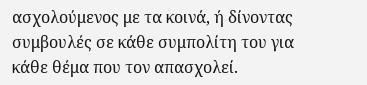ασχολούμενος με τα κοινά, ή δίνοντας συμβουλές σε κάθε συμπολίτη του για κάθε θέμα που τον απασχολεί.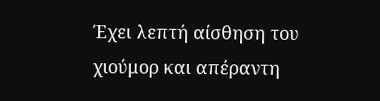Έχει λεπτή αίσθηση του χιούμορ και απέραντη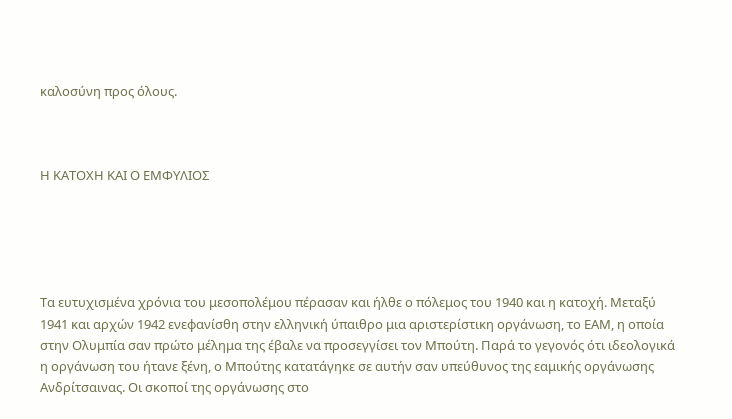καλοσύνη προς όλους.



Η ΚΑΤΟΧΗ ΚΑΙ Ο ΕΜΦΥΛΙΟΣ





Τα ευτυχισμένα χρόνια του μεσοπολέμου πέρασαν και ήλθε ο πόλεμος του 1940 και η κατοχή. Μεταξύ 1941 και αρχών 1942 ενεφανίσθη στην ελληνική ύπαιθρο μια αριστερίστικη οργάνωση, το ΕΑΜ, η οποία στην Ολυμπία σαν πρώτο μέλημα της έβαλε να προσεγγίσει τον Μπούτη. Παρά το γεγονός ότι ιδεολογικά η οργάνωση του ήτανε ξένη, ο Μπούτης κατατάγηκε σε αυτήν σαν υπεύθυνος της εαμικής οργάνωσης Ανδρίτσαινας. Οι σκοποί της οργάνωσης στο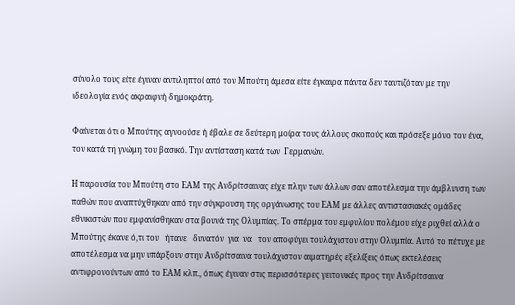σύνολο τους είτε έγιναν αντιληπτοί από τον Μπούτη άμεσα είτε έγκαιρα πάντα δεν ταυτιζόταν με την ιδεολογία ενός ακραιφνή δημοκράτη.

Φαίνεται ότι ο Μπούτης αγνοούσε ή έβαλε σε δεύτερη μοίρα τους άλλους σκοπούς και πρόσεξε μόνο τον ένα, τον κατά τη γνώμη του βασικό. Την αντίσταση κατά των  Γερμανών.

Η παρουσία του Μπούτη στο ΕΑΜ της Ανδρίτσαινας είχε πλην των άλλων σαν αποτέλεσμα την άμβλυνση των παθών που αναπτύχθηκαν από την σύγκρουση της οργάνωσης του ΕΑΜ με άλλες αντιστασιακές ομάδες εθνικιστών που εμφανίσθηκαν στα βουνά της Ολυμπίας. Το σπέρμα του εμφυλίου πολέμου είχε ριχθεί αλλά ο Μπούτης έκανε ό,τι του   ήτανε   δυνατόν  για  να   τον αποφύγει τουλάχιστον στην Ολυμπία. Αυτό το πέτυχε με αποτέλεσμα να μην υπάρξουν στην Ανδρίτσαινα τουλάχιστον αιματηρές εξελίξεις όπως εκτελέσεις αντιφρονούντων από το ΕΑΜ κλπ., όπως έγιναν στις περισσότερες γειτονικές προς την Ανδρίτσαινα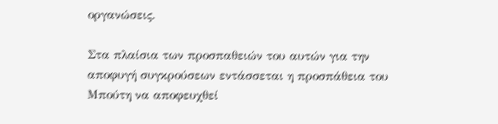οργανώσεις.

Στα πλαίσια των προσπαθειών του αυτών για την αποφυγή συγκρούσεων εντάσσεται η προσπάθεια του Μπούτη να αποφευχθεί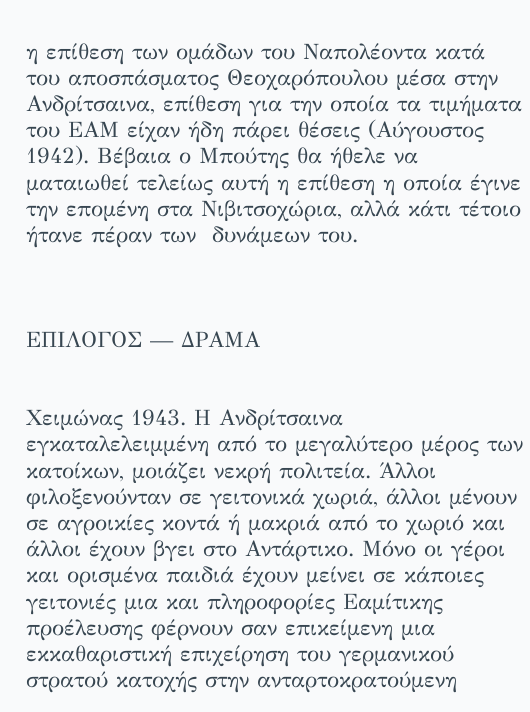η επίθεση των ομάδων του Ναπολέοντα κατά του αποσπάσματος Θεοχαρόπουλου μέσα στην Ανδρίτσαινα, επίθεση για την οποία τα τιμήματα του ΕΑΜ είχαν ήδη πάρει θέσεις (Αύγουστος 1942). Βέβαια ο Μπούτης θα ήθελε να ματαιωθεί τελείως αυτή η επίθεση η οποία έγινε την επομένη στα Νιβιτσοχώρια, αλλά κάτι τέτοιο ήτανε πέραν των  δυνάμεων του.



ΕΠΙΛΟΓΟΣ — ΔΡΑΜΑ


Χειμώνας 1943. Η Ανδρίτσαινα εγκαταλελειμμένη από το μεγαλύτερο μέρος των κατοίκων, μοιάζει νεκρή πολιτεία. Άλλοι φιλοξενούνταν σε γειτονικά χωριά, άλλοι μένουν σε αγροικίες κοντά ή μακριά από το χωριό και άλλοι έχουν βγει στο Αντάρτικο. Μόνο οι γέροι και ορισμένα παιδιά έχουν μείνει σε κάποιες γειτονιές μια και πληροφορίες Εαμίτικης προέλευσης φέρνουν σαν επικείμενη μια εκκαθαριστική επιχείρηση του γερμανικού στρατού κατοχής στην ανταρτοκρατούμενη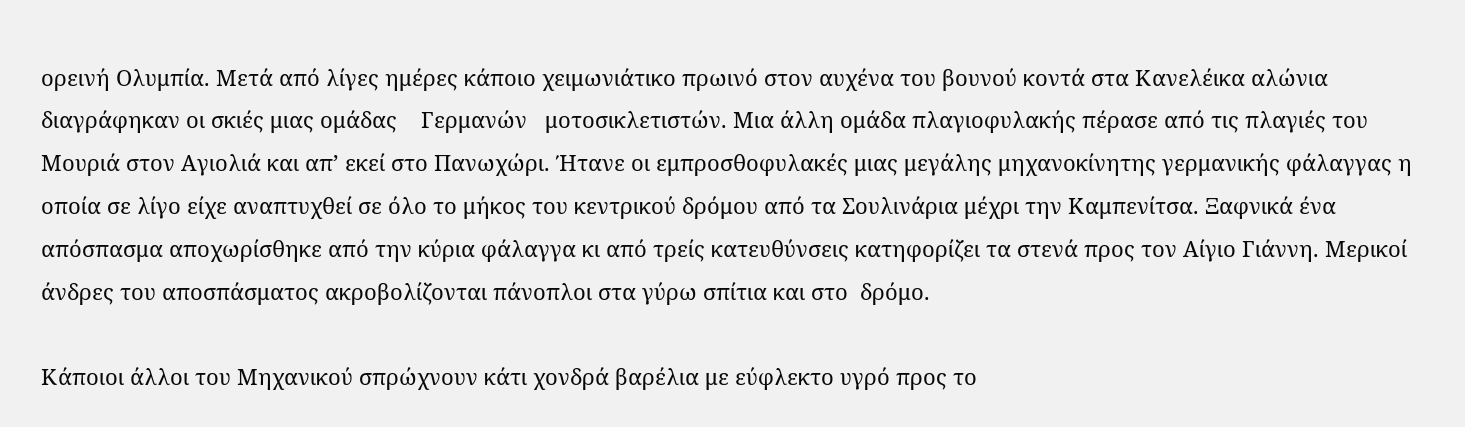ορεινή Ολυμπία. Μετά από λίγες ημέρες κάποιο χειμωνιάτικο πρωινό στον αυχένα του βουνού κοντά στα Κανελέικα αλώνια διαγράφηκαν οι σκιές μιας ομάδας    Γερμανών   μοτοσικλετιστών. Μια άλλη ομάδα πλαγιοφυλακής πέρασε από τις πλαγιές του Μουριά στον Αγιολιά και απ’ εκεί στο Πανωχώρι. Ήτανε οι εμπροσθοφυλακές μιας μεγάλης μηχανοκίνητης γερμανικής φάλαγγας η οποία σε λίγο είχε αναπτυχθεί σε όλο το μήκος του κεντρικού δρόμου από τα Σουλινάρια μέχρι την Καμπενίτσα. Ξαφνικά ένα απόσπασμα αποχωρίσθηκε από την κύρια φάλαγγα κι από τρείς κατευθύνσεις κατηφορίζει τα στενά προς τον Αίγιο Γιάννη. Μερικοί άνδρες του αποσπάσματος ακροβολίζονται πάνοπλοι στα γύρω σπίτια και στο  δρόμο.

Κάποιοι άλλοι του Μηχανικού σπρώχνουν κάτι χονδρά βαρέλια με εύφλεκτο υγρό προς το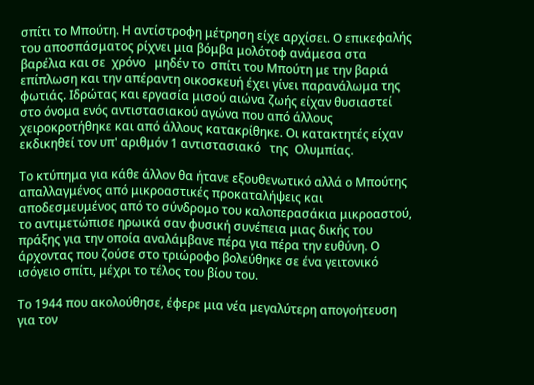σπίτι το Μπούτη. Η αντίστροφη μέτρηση είχε αρχίσει. Ο επικεφαλής του αποσπάσματος ρίχνει μια βόμβα μολότοφ ανάμεσα στα βαρέλια και σε  χρόνο   μηδέν το  σπίτι του Μπούτη με την βαριά επίπλωση και την απέραντη οικοσκευή έχει γίνει παρανάλωμα της φωτιάς. Ιδρώτας και εργασία μισού αιώνα ζωής είχαν θυσιαστεί στο όνομα ενός αντιστασιακού αγώνα που από άλλους χειροκροτήθηκε και από άλλους κατακρίθηκε. Οι κατακτητές είχαν εκδικηθεί τον υπ' αριθμόν 1 αντιστασιακό   της  Ολυμπίας.

Το κτύπημα για κάθε άλλον θα ήτανε εξουθενωτικό αλλά ο Μπούτης απαλλαγμένος από μικροαστικές προκαταλήψεις και αποδεσμευμένος από το σύνδρομο του καλοπερασάκια μικροαστού, το αντιμετώπισε ηρωικά σαν φυσική συνέπεια μιας δικής του πράξης για την οποία αναλάμβανε πέρα για πέρα την ευθύνη. Ο άρχοντας που ζούσε στο τριώροφο βολεύθηκε σε ένα γειτονικό ισόγειο σπίτι, μέχρι το τέλος του βίου του.

Το 1944 που ακολούθησε, έφερε μια νέα μεγαλύτερη απογοήτευση για τον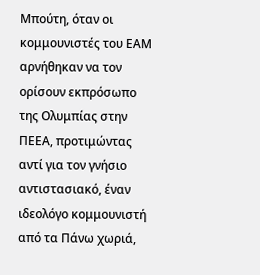Μπούτη, όταν οι κομμουνιστές του ΕΑΜ αρνήθηκαν να τον ορίσουν εκπρόσωπο της Ολυμπίας στην ΠΕΕΑ, προτιμώντας αντί για τον γνήσιο αντιστασιακό, έναν ιδεολόγο κομμουνιστή από τα Πάνω χωριά,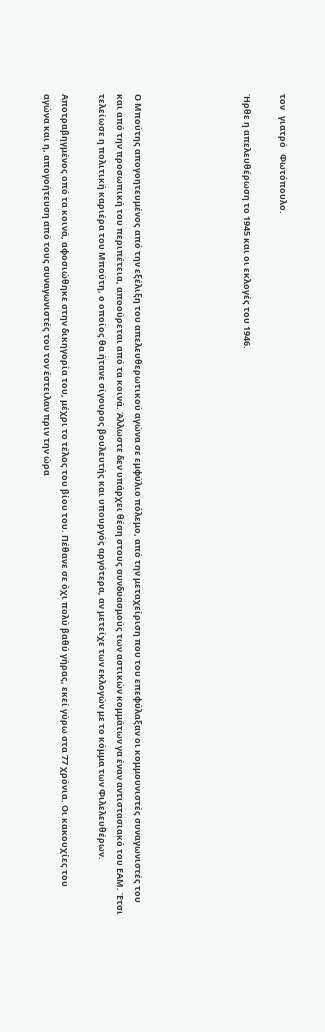τον   γιατρό   Φωτόπουλο.

Ήρθε η απελευθέρωση το 1945 και οι εκλογές του 1946.





Ο Μπούτης απογοητευμένος από την εξέλιξη του απελευθερωτικού αγώνα σε εμφύλιο πόλεμο, από την μεταχείριση που του επεφύλαξαν οι κομμουνιστές συναγωνιστές του και από την προσωπική του περιπέτεια, αποούρεται από τα κοινά. Άλλωστε δεν υπάρχει θέση στους συνδυασμούς των αστικών κομμάτων γα έναν αντιστασιακό του ΕΑΜ. Έτσι τελείωσε η πολιτική καριέρα του Μπούτη, ο οποίος θα ήτανε σίγουρος βουλευτής και υπουργός αργότερα, αν μετείχε των εκλογών με το κόμμα των Φιλελευθέρων.

Αποτραβηγμένος οπό τα κοινά, αφοσιώθηκε στην δικηγορία του, μέχρι το τέλος του βίου του. Πέθανε σε όχι πολύ βαθύ γήρας, εκεί γύρω στα 77 χρόνια. Οι κακουχίες του αγώνα και η, απογοήτευση από τους συναγωνιστές του τον έστειλαν πριν την ώρα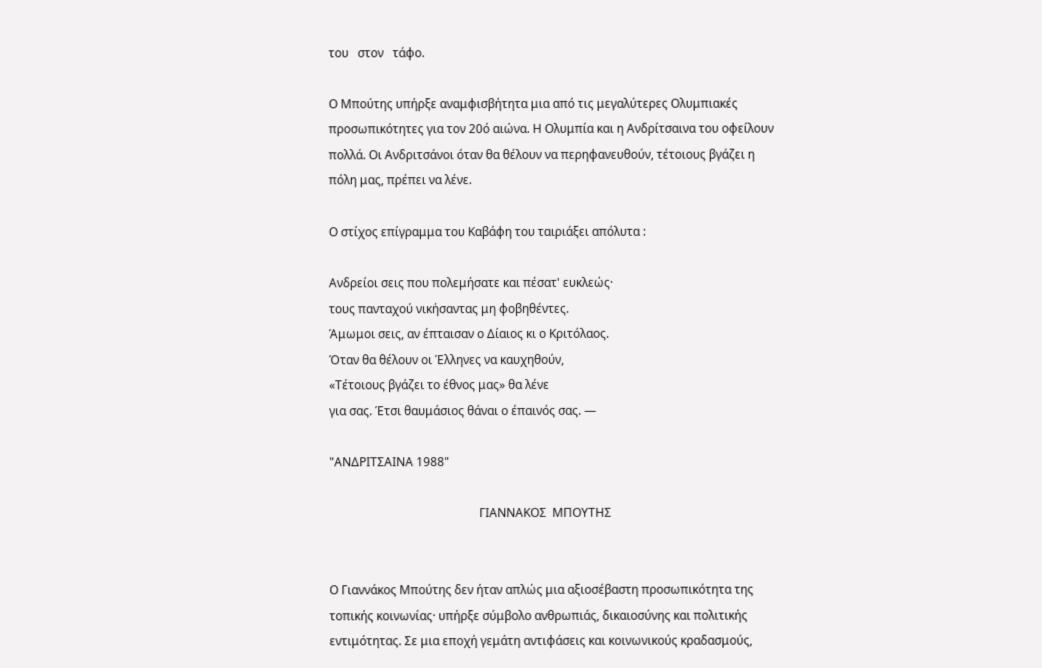του   στον   τάφο.

Ο Μπούτης υπήρξε αναμφισβήτητα μια από τις μεγαλύτερες Ολυμπιακές προσωπικότητες για τον 20ό αιώνα. Η Ολυμπία και η Ανδρίτσαινα του οφείλουν πολλά. Οι Ανδριτσάνοι όταν θα θέλουν να περηφανευθούν, τέτοιους βγάζει η πόλη μας, πρέπει να λένε.

Ο στίχος επίγραμμα του Καβάφη του ταιριάξει απόλυτα :

Aνδρείοι σεις που πολεμήσατε και πέσατ' ευκλεώς·
τους πανταχού νικήσαντας μη φοβηθέντες.
Άμωμοι σεις, αν έπταισαν ο Δίαιος κι ο Κριτόλαος.
Όταν θα θέλουν οι Έλληνες να καυχηθούν,
«Τέτοιους βγάζει το έθνος μας» θα λένε
για σας. Έτσι θαυμάσιος θάναι ο έπαινός σας. —

"ΑΝΔΡΙΤΣΑΙΝΑ 1988"

                                                  ΓΙΑΝΝΑΚΟΣ  ΜΠΟΥΤΗΣ


Ο Γιαννάκος Μπούτης δεν ήταν απλώς μια αξιοσέβαστη προσωπικότητα της τοπικής κοινωνίας· υπήρξε σύμβολο ανθρωπιάς, δικαιοσύνης και πολιτικής εντιμότητας. Σε μια εποχή γεμάτη αντιφάσεις και κοινωνικούς κραδασμούς,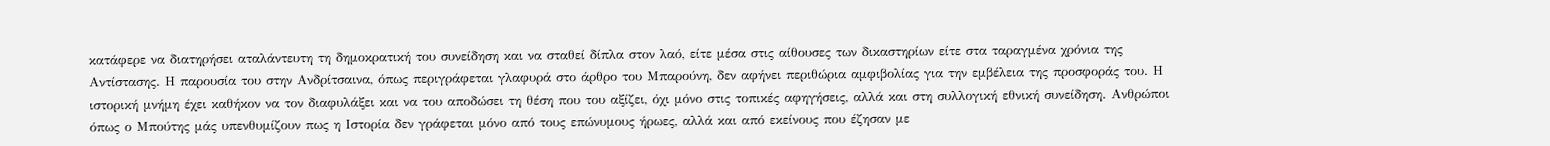κατάφερε να διατηρήσει αταλάντευτη τη δημοκρατική του συνείδηση και να σταθεί δίπλα στον λαό, είτε μέσα στις αίθουσες των δικαστηρίων είτε στα ταραγμένα χρόνια της Αντίστασης. Η παρουσία του στην Ανδρίτσαινα, όπως περιγράφεται γλαφυρά στο άρθρο του Μπαρούνη, δεν αφήνει περιθώρια αμφιβολίας για την εμβέλεια της προσφοράς του. Η ιστορική μνήμη έχει καθήκον να τον διαφυλάξει και να του αποδώσει τη θέση που του αξίζει, όχι μόνο στις τοπικές αφηγήσεις, αλλά και στη συλλογική εθνική συνείδηση. Ανθρώποι όπως ο Μπούτης μάς υπενθυμίζουν πως η Ιστορία δεν γράφεται μόνο από τους επώνυμους ήρωες, αλλά και από εκείνους που έζησαν με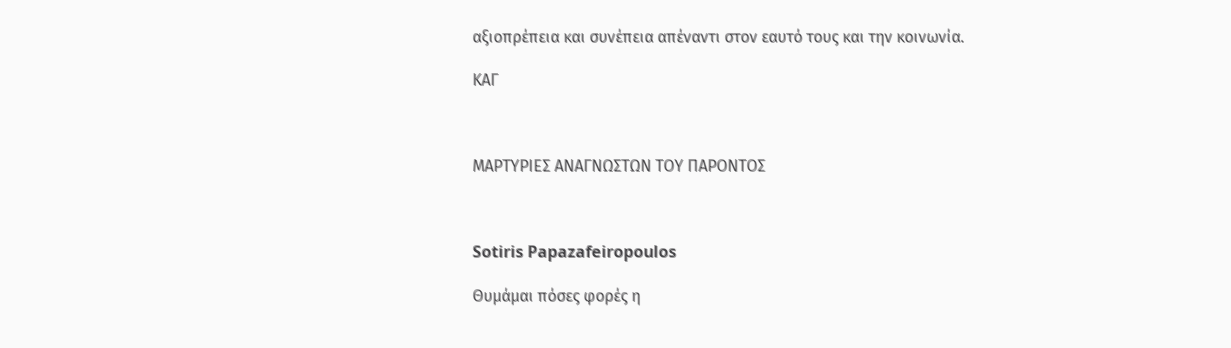αξιοπρέπεια και συνέπεια απέναντι στον εαυτό τους και την κοινωνία.

ΚΑΓ



ΜΑΡΤΥΡΙΕΣ ΑΝΑΓΝΩΣΤΩΝ ΤΟΥ ΠΑΡΟΝΤΟΣ



Sotiris Papazafeiropoulos

Θυμάμαι πόσες φορές η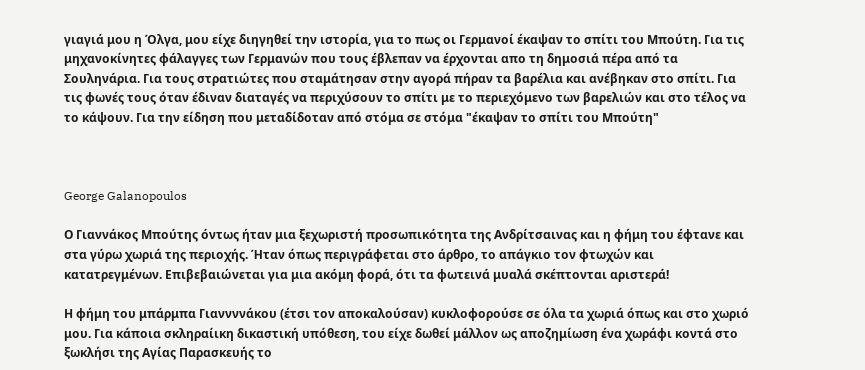γιαγιά μου η Όλγα, μου είχε διηγηθεί την ιστορία, για το πως οι Γερμανοί έκαψαν το σπίτι του Μπούτη. Για τις μηχανοκίνητες φάλαγγες των Γερμανών που τους έβλεπαν να έρχονται απο τη δημοσιά πέρα από τα Σουληνάρια. Για τους στρατιώτες που σταμάτησαν στην αγορά πήραν τα βαρέλια και ανέβηκαν στο σπίτι. Για τις φωνές τους όταν έδιναν διαταγές να περιχύσουν το σπίτι με το περιεχόμενο των βαρελιών και στο τέλος να το κάψουν. Για την είδηση που μεταδίδοταν από στόμα σε στόμα "έκαψαν το σπίτι του Μπούτη"



George Galanopoulos

Ο Γιαννάκος Μπούτης όντως ήταν μια ξεχωριστή προσωπικότητα της Ανδρίτσαινας και η φήμη του έφτανε και στα γύρω χωριά της περιοχής. Ήταν όπως περιγράφεται στο άρθρο, το απάγκιο τον φτωχών και κατατρεγμένων. Επιβεβαιώνεται για μια ακόμη φορά, ότι τα φωτεινά μυαλά σκέπτονται αριστερά!

Η φήμη του μπάρμπα Γιαννννάκου (έτσι τον αποκαλούσαν) κυκλοφορούσε σε όλα τα χωριά όπως και στο χωριό μου. Για κάποια σκληραίικη δικαστική υπόθεση, του είχε δωθεί μάλλον ως αποζημίωση ένα χωράφι κοντά στο ξωκλήσι της Αγίας Παρασκευής το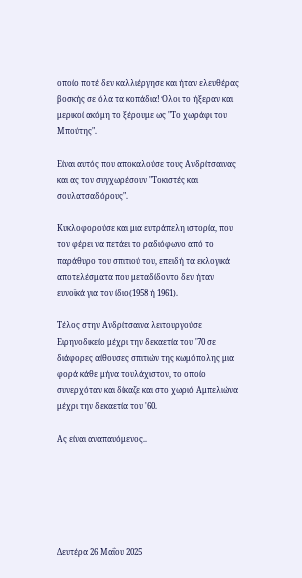οποίο ποτέ δεν καλλιέργησε και ήταν ελευθέρας βοσκής σε όλα τα κοπάδια! Όλοι το ήξεραν και μερικοί ακόμη το ξέρουμε ως "Το χωράφι του Μπούτης".

Είναι αυτός που αποκαλούσε τους Ανδρίτσαινας και ας τον συγχωρέσουν "Τοκιστές και σουλατσαδόρους".

Κυκλοφορούσε και μια ευτράπελη ιστορία, που τον φέρει να πετάει το ραδιόφωνο από το παράθυρο του σπιτιού του, επειδή τα εκλογικά αποτελέσματα που μεταδίδοντο δεν ήταν ευνοϊκά για τον ίδιο(1958 ή 1961).

Τέλος στην Ανδρίτσαινα λειτουργούσε Ειρηνοδικείο μέχρι την δεκαετία του '70 σε διάφορες αίθουσες σπιτιών της κωμόπολης μια φορά κάθε μήνα τουλάχιστον, το οποίο συνερχόταν και δίκαζε και στο χωριό Αμπελιώνα μέχρι την δεκαετία του '60.

Ας είναι αναπαυόμενος..






Δευτέρα 26 Μαΐου 2025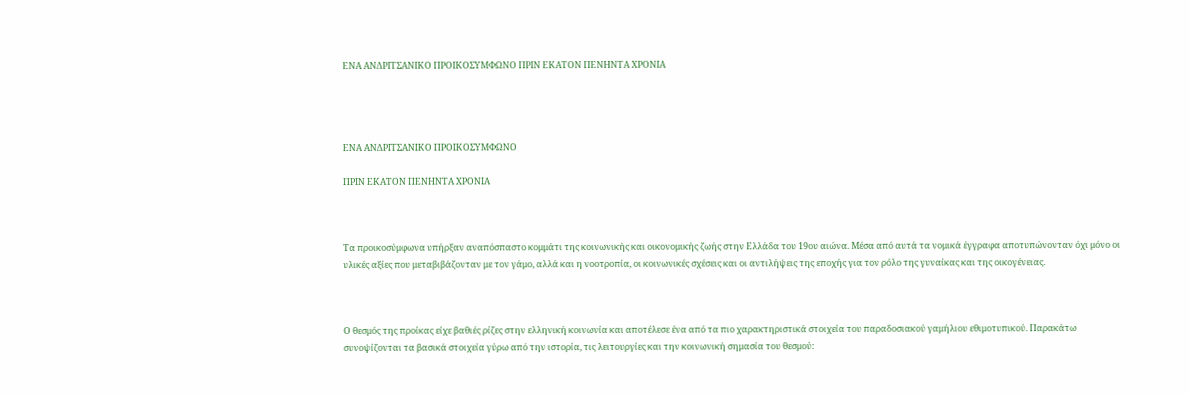ΕΝΑ ΑΝΔΡΙΤΣΑΝΙΚΟ ΠΡΟΙΚΟΣΥΜΦΩΝΟ ΠΡΙΝ ΕΚΑΤΟΝ ΠΕΝΗΝΤΑ ΧΡΟΝΙΑ




ΕΝΑ ΑΝΔΡΙΤΣΑΝΙΚΟ ΠΡΟΙΚΟΣΥΜΦΩΝΟ

ΠΡΙΝ ΕΚΑΤΟΝ ΠΕΝΗΝΤΑ ΧΡΟΝΙΑ



Τα προικοσύμφωνα υπήρξαν αναπόσπαστο κομμάτι της κοινωνικής και οικονομικής ζωής στην Ελλάδα του 19ου αιώνα. Μέσα από αυτά τα νομικά έγγραφα αποτυπώνονταν όχι μόνο οι υλικές αξίες που μεταβιβάζονταν με τον γάμο, αλλά και η νοοτροπία, οι κοινωνικές σχέσεις και οι αντιλήψεις της εποχής για τον ρόλο της γυναίκας και της οικογένειας.



Ο θεσμός της προίκας είχε βαθιές ρίζες στην ελληνική κοινωνία και αποτέλεσε ένα από τα πιο χαρακτηριστικά στοιχεία του παραδοσιακού γαμήλιου εθιμοτυπικού. Παρακάτω συνοψίζονται τα βασικά στοιχεία γύρω από την ιστορία, τις λειτουργίες και την κοινωνική σημασία του θεσμού: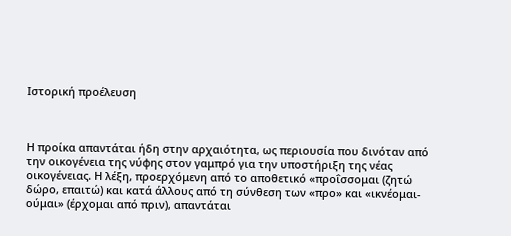Ιστορική προέλευση



Η προίκα απαντάται ήδη στην αρχαιότητα, ως περιουσία που δινόταν από την οικογένεια της νύφης στον γαμπρό για την υποστήριξη της νέας οικογένειας. Η λέξη, προερχόμενη από το αποθετικό «προΐσσομαι (ζητώ δώρο, επαιτώ) και κατά άλλους από τη σύνθεση των «προ» και «ικνέομαι-ούμαι» (έρχομαι από πριν), απαντάται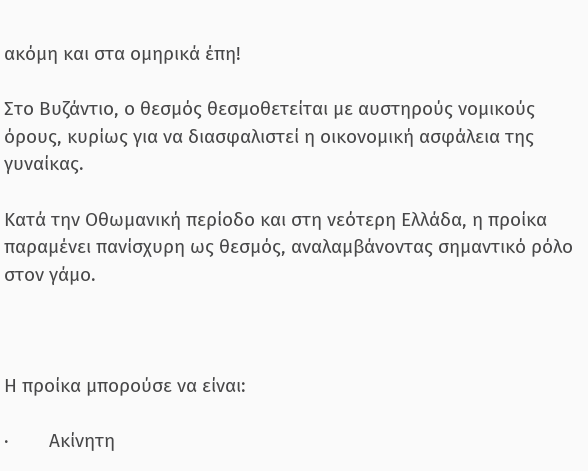ακόμη και στα ομηρικά έπη!

Στο Βυζάντιο, ο θεσμός θεσμοθετείται με αυστηρούς νομικούς όρους, κυρίως για να διασφαλιστεί η οικονομική ασφάλεια της γυναίκας.

Κατά την Οθωμανική περίοδο και στη νεότερη Ελλάδα, η προίκα παραμένει πανίσχυρη ως θεσμός, αναλαμβάνοντας σημαντικό ρόλο στον γάμο.



Η προίκα μπορούσε να είναι:

·        Ακίνητη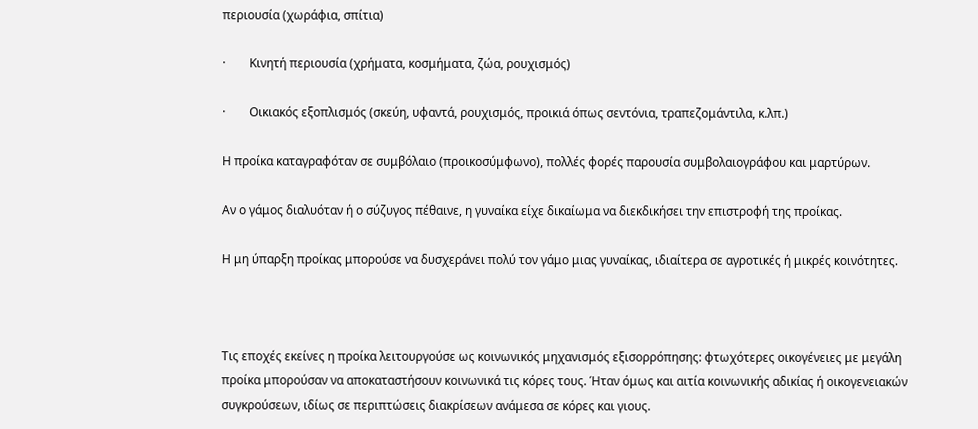περιουσία (χωράφια, σπίτια)

·        Κινητή περιουσία (χρήματα, κοσμήματα, ζώα, ρουχισμός)

·        Οικιακός εξοπλισμός (σκεύη, υφαντά, ρουχισμός, προικιά όπως σεντόνια, τραπεζομάντιλα, κ.λπ.)

Η προίκα καταγραφόταν σε συμβόλαιο (προικοσύμφωνο), πολλές φορές παρουσία συμβολαιογράφου και μαρτύρων.

Αν ο γάμος διαλυόταν ή ο σύζυγος πέθαινε, η γυναίκα είχε δικαίωμα να διεκδικήσει την επιστροφή της προίκας.

Η μη ύπαρξη προίκας μπορούσε να δυσχεράνει πολύ τον γάμο μιας γυναίκας, ιδιαίτερα σε αγροτικές ή μικρές κοινότητες.



Τις εποχές εκείνες η προίκα λειτουργούσε ως κοινωνικός μηχανισμός εξισορρόπησης: φτωχότερες οικογένειες με μεγάλη προίκα μπορούσαν να αποκαταστήσουν κοινωνικά τις κόρες τους. Ήταν όμως και αιτία κοινωνικής αδικίας ή οικογενειακών συγκρούσεων, ιδίως σε περιπτώσεις διακρίσεων ανάμεσα σε κόρες και γιους.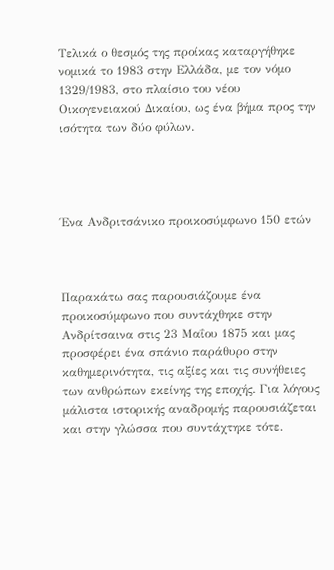Τελικά ο θεσμός της προίκας καταργήθηκε νομικά το 1983 στην Ελλάδα, με τον νόμο 1329/1983, στο πλαίσιο του νέου Οικογενειακού Δικαίου, ως ένα βήμα προς την ισότητα των δύο φύλων.




Ένα Ανδριτσάνικο προικοσύμφωνο 150 ετών



Παρακάτω σας παρουσιάζουμε ένα προικοσύμφωνο που συντάχθηκε στην Ανδρίτσαινα στις 23 Μαΐου 1875 και μας προσφέρει ένα σπάνιο παράθυρο στην καθημερινότητα, τις αξίες και τις συνήθειες των ανθρώπων εκείνης της εποχής. Για λόγους μάλιστα ιστορικής αναδρομής παρουσιάζεται και στην γλώσσα που συντάχτηκε τότε.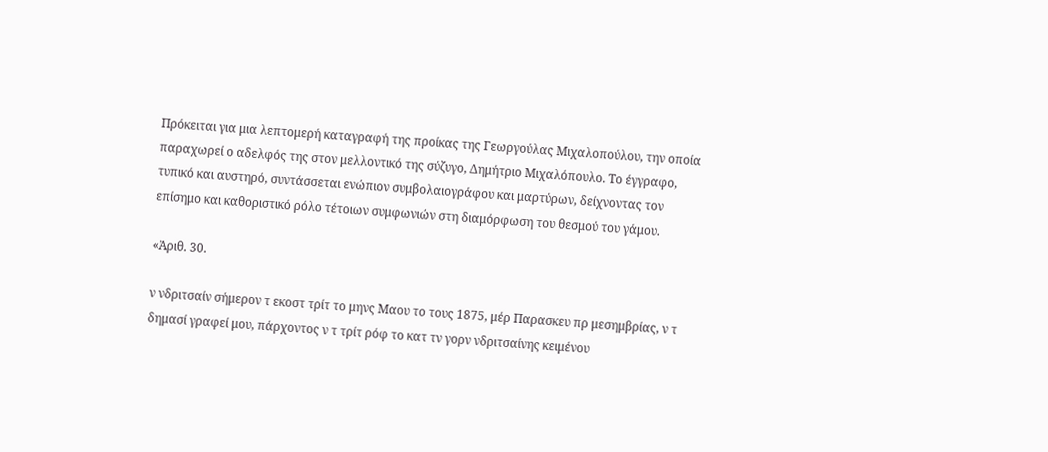Πρόκειται για μια λεπτομερή καταγραφή της προίκας της Γεωργούλας Μιχαλοπούλου, την οποία παραχωρεί ο αδελφός της στον μελλοντικό της σύζυγο, Δημήτριο Μιχαλόπουλο. Το έγγραφο, τυπικό και αυστηρό, συντάσσεται ενώπιον συμβολαιογράφου και μαρτύρων, δείχνοντας τον επίσημο και καθοριστικό ρόλο τέτοιων συμφωνιών στη διαμόρφωση του θεσμού του γάμου.

«Ἀριθ. 30.

ν νδριτσαίν σήμερον τ εκοστ τρίτ το μηνς Μαου το τους 1875, μέρ Παρασκευ πρ μεσημβρίας, ν τ δημασί γραφεί μου, πάρχοντος ν τ τρίτ ρόφ το κατ τν γορν νδριτσαίνης κειμένου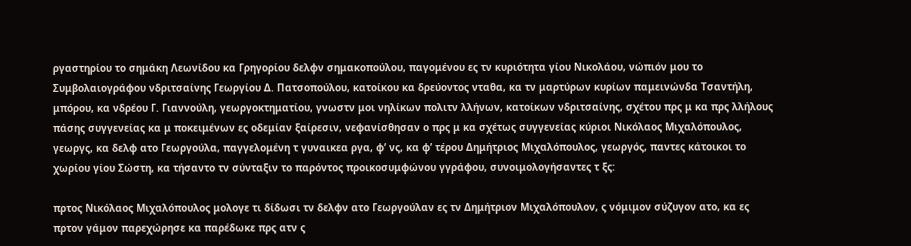ργαστηρίου το σημάκη Λεωνίδου κα Γρηγορίου δελφν σημακοπούλου, παγομένου ες τν κυριότητα γίου Νικολάου, νώπιόν μου το Συμβολαιογράφου νδριτσαίνης Γεωργίου Δ. Πατσοπούλου, κατοίκου κα δρεύοντος νταθα, κα τν μαρτύρων κυρίων παμεινώνδα Τσαντήλη, μπόρου, κα νδρέου Γ. Γιαννούλη, γεωργοκτηματίου, γνωστν μοι νηλίκων πολιτν λλήνων, κατοίκων νδριτσαίνης, σχέτου πρς μ κα πρς λλήλους πάσης συγγενείας κα μ ποκειμένων ες οδεμίαν ξαίρεσιν, νεφανίσθησαν ο πρς μ κα σχέτως συγγενείας κύριοι Νικόλαος Μιχαλόπουλος, γεωργς, κα δελφ ατο Γεωργούλα, παγγελομένη τ γυναικεα ργα, φ’ νς, κα φ’ τέρου Δημήτριος Μιχαλόπουλος, γεωργός, παντες κάτοικοι το χωρίου γίου Σώστη, κα τήσαντο τν σύνταξιν το παρόντος προικοσυμφώνου γγράφου, συνοιμολογήσαντες τ ξς:

πρτος Νικόλαος Μιχαλόπουλος μολογε τι δίδωσι τν δελφν ατο Γεωργούλαν ες τν Δημήτριον Μιχαλόπουλον, ς νόμιμον σύζυγον ατο, κα ες πρτον γάμον παρεχώρησε κα παρέδωκε πρς ατν ς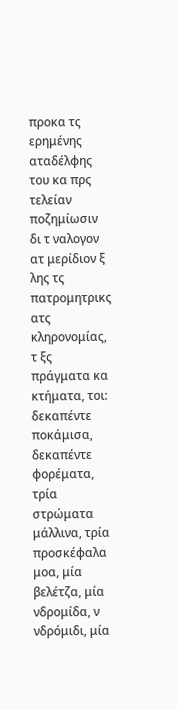προκα τς ερημένης αταδέλφης του κα πρς τελείαν ποζημίωσιν δι τ ναλογον ατ μερίδιον ξ λης τς πατρομητρικς ατς κληρονομίας, τ ξς πράγματα κα κτήματα, τοι: δεκαπέντε ποκάμισα, δεκαπέντε φορέματα, τρία στρώματα μάλλινα, τρία προσκέφαλα μοα, μία βελέτζα, μία νδρομίδα, ν νδρόμιδι, μία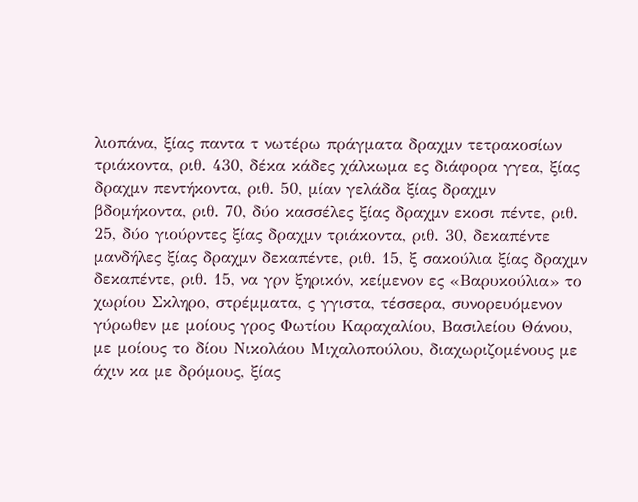λιοπάνα, ξίας παντα τ νωτέρω πράγματα δραχμν τετρακοσίων τριάκοντα, ριθ. 430, δέκα κάδες χάλκωμα ες διάφορα γγεα, ξίας δραχμν πεντήκοντα, ριθ. 50, μίαν γελάδα ξίας δραχμν βδομήκοντα, ριθ. 70, δύο κασσέλες ξίας δραχμν εκοσι πέντε, ριθ. 25, δύο γιούρντες ξίας δραχμν τριάκοντα, ριθ. 30, δεκαπέντε μανδήλες ξίας δραχμν δεκαπέντε, ριθ. 15, ξ σακούλια ξίας δραχμν δεκαπέντε, ριθ. 15, να γρν ξηρικόν, κείμενον ες «Βαρυκούλια» το χωρίου Σκληρο, στρέμματα, ς γγιστα, τέσσερα, συνορευόμενον γύρωθεν με μοίους γρος Φωτίου Καραχαλίου, Βασιλείου Θάνου, με μοίους το δίου Νικολάου Μιχαλοπούλου, διαχωριζομένους με άχιν κα με δρόμους, ξίας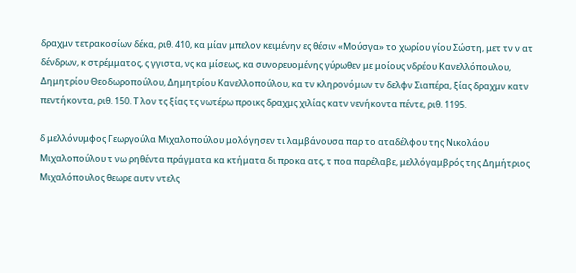δραχμν τετρακοσίων δέκα, ριθ. 410, κα μίαν μπελον κειμένην ες θέσιν «Μούσγα» το χωρίου γίου Σώστη, μετ τν ν ατ δένδρων, κ στρέμματος, ς γγιστα, νς κα μίσεως, κα συνορευομένης γύρωθεν με μοίους νδρέου Κανελλόπουλου, Δημητρίου Θεοδωροπούλου, Δημητρίου Κανελλοπούλου, κα τν κληρονόμων τν δελφν Σιαπέρα, ξίας δραχμν κατν πεντήκοντα, ριθ. 150. Τ λον τς ξίας τς νωτέρω προικς δραχμς χιλίας κατν νενήκοντα πέντε, ριθ. 1195.

δ μελλόνυμφος Γεωργούλα Μιχαλοπούλου μολόγησεν τι λαμβάνουσα παρ το αταδέλφου της Νικολάου Μιχαλοπούλου τ νω ρηθέντα πράγματα κα κτήματα δι προκα ατς, τ ποα παρέλαβε, μελλόγαμβρός της Δημήτριος Μιχαλόπουλος θεωρε αυτν ντελς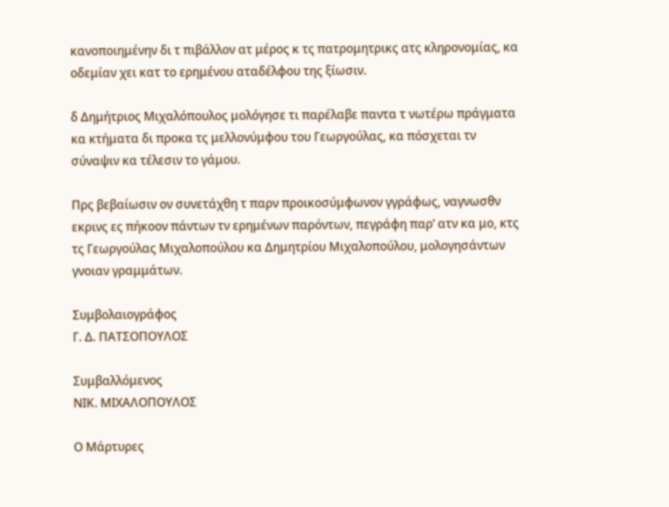κανοποιημένην δι τ πιβάλλον ατ μέρος κ τς πατρομητρικς ατς κληρονομίας, κα οδεμίαν χει κατ το ερημένου αταδέλφου της ξίωσιν.

δ Δημήτριος Μιχαλόπουλος μολόγησε τι παρέλαβε παντα τ νωτέρω πράγματα κα κτήματα δι προκα τς μελλονύμφου του Γεωργούλας, κα πόσχεται τν σύναψιν κα τέλεσιν το γάμου.

Πρς βεβαίωσιν ον συνετάχθη τ παρν προικοσύμφωνον γγράφως, ναγνωσθν εκρινς ες πήκοον πάντων τν ερημένων παρόντων, πεγράφη παρ’ ατν κα μο, κτς τς Γεωργούλας Μιχαλοπούλου κα Δημητρίου Μιχαλοπούλου, μολογησάντων γνοιαν γραμμάτων.

Συμβολαιογράφος
Γ. Δ. ΠΑΤΣΟΠΟΥΛΟΣ

Συμβαλλόμενος
ΝΙΚ. ΜΙΧΑΛΟΠΟΥΛΟΣ

Ο Μάρτυρες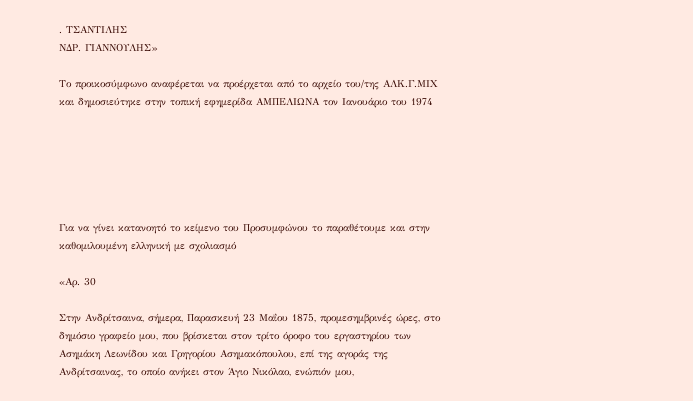. ΤΣΑΝΤΙΛΗΣ
ΝΔΡ. ΓΙΑΝΝΟΥΛΗΣ»

Το προικοσύμφωνο αναφέρεται να προέρχεται από το αρχείο του/της ΑΛΚ.Γ.ΜΙΧ και δημοσιεύτηκε στην τοπική εφημερίδα ΑΜΠΕΛΙΩΝΑ τον Ιανουάριο του 1974






Για να γίνει κατανοητό το κείμενο του Προσυμφώνου το παραθέτουμε και στην καθομιλουμένη ελληνική με σχολιασμό

«Αρ. 30

Στην Ανδρίτσαινα, σήμερα, Παρασκευή 23 Μαΐου 1875, προμεσημβρινές ώρες, στο δημόσιο γραφείο μου, που βρίσκεται στον τρίτο όροφο του εργαστηρίου των Ασημάκη Λεωνίδου και Γρηγορίου Ασημακόπουλου, επί της αγοράς της Ανδρίτσαινας, το οποίο ανήκει στον Άγιο Νικόλαο, ενώπιόν μου,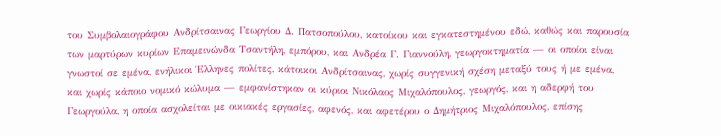του Συμβολαιογράφου Ανδρίτσαινας Γεωργίου Δ. Πατσοπούλου, κατοίκου και εγκατεστημένου εδώ, καθώς και παρουσία των μαρτύρων κυρίων Επαμεινώνδα Τσαντήλη, εμπόρου, και Ανδρέα Γ. Γιαννούλη, γεωργοκτηματία — οι οποίοι είναι γνωστοί σε εμένα, ενήλικοι Έλληνες πολίτες, κάτοικοι Ανδρίτσαινας, χωρίς συγγενική σχέση μεταξύ τους ή με εμένα, και χωρίς κάποιο νομικό κώλυμα — εμφανίστηκαν οι κύριοι Νικόλαος Μιχαλόπουλος, γεωργός, και η αδερφή του Γεωργούλα, η οποία ασχολείται με οικιακές εργασίες, αφενός, και αφετέρου ο Δημήτριος Μιχαλόπουλος, επίσης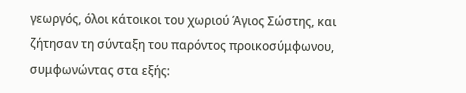γεωργός, όλοι κάτοικοι του χωριού Άγιος Σώστης, και ζήτησαν τη σύνταξη του παρόντος προικοσύμφωνου, συμφωνώντας στα εξής: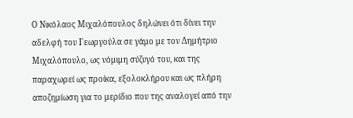Ο Νικόλαος Μιχαλόπουλος δηλώνει ότι δίνει την αδελφή του Γεωργούλα σε γάμο με τον Δημήτριο Μιχαλόπουλο, ως νόμιμη σύζυγό του, και της παραχωρεί ως προίκα, εξολοκλήρου και ως πλήρη αποζημίωση για το μερίδιο που της αναλογεί από την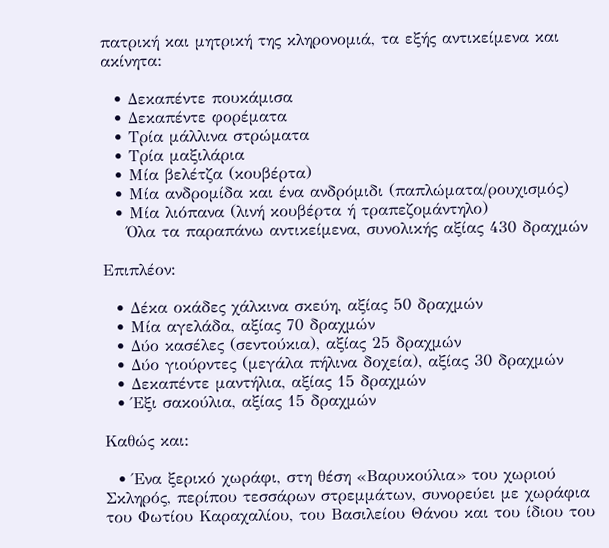πατρική και μητρική της κληρονομιά, τα εξής αντικείμενα και ακίνητα:

  • Δεκαπέντε πουκάμισα
  • Δεκαπέντε φορέματα
  • Τρία μάλλινα στρώματα
  • Τρία μαξιλάρια
  • Μία βελέτζα (κουβέρτα)
  • Μία ανδρομίδα και ένα ανδρόμιδι (παπλώματα/ρουχισμός)
  • Μία λιόπανα (λινή κουβέρτα ή τραπεζομάντηλο)
    Όλα τα παραπάνω αντικείμενα, συνολικής αξίας 430 δραχμών

Επιπλέον:

  • Δέκα οκάδες χάλκινα σκεύη, αξίας 50 δραχμών
  • Μία αγελάδα, αξίας 70 δραχμών
  • Δύο κασέλες (σεντούκια), αξίας 25 δραχμών
  • Δύο γιούρντες (μεγάλα πήλινα δοχεία), αξίας 30 δραχμών
  • Δεκαπέντε μαντήλια, αξίας 15 δραχμών
  • Έξι σακούλια, αξίας 15 δραχμών

Καθώς και:

  • Ένα ξερικό χωράφι, στη θέση «Βαρυκούλια» του χωριού Σκληρός, περίπου τεσσάρων στρεμμάτων, συνορεύει με χωράφια του Φωτίου Καραχαλίου, του Βασιλείου Θάνου και του ίδιου του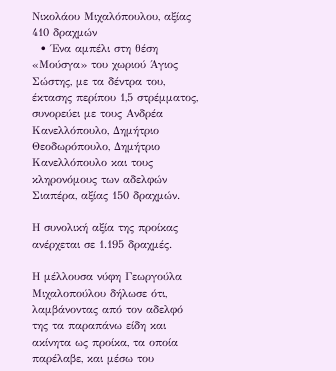Νικολάου Μιχαλόπουλου, αξίας 410 δραχμών
  • Ένα αμπέλι στη θέση «Μούσγα» του χωριού Άγιος Σώστης, με τα δέντρα του, έκτασης περίπου 1,5 στρέμματος, συνορεύει με τους Ανδρέα Κανελλόπουλο, Δημήτριο Θεοδωρόπουλο, Δημήτριο Κανελλόπουλο και τους κληρονόμους των αδελφών Σιαπέρα, αξίας 150 δραχμών.

Η συνολική αξία της προίκας ανέρχεται σε 1.195 δραχμές.

Η μέλλουσα νύφη Γεωργούλα Μιχαλοπούλου δήλωσε ότι, λαμβάνοντας από τον αδελφό της τα παραπάνω είδη και ακίνητα ως προίκα, τα οποία παρέλαβε, και μέσω του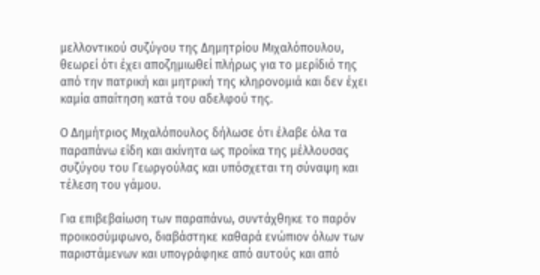μελλοντικού συζύγου της Δημητρίου Μιχαλόπουλου, θεωρεί ότι έχει αποζημιωθεί πλήρως για το μερίδιό της από την πατρική και μητρική της κληρονομιά και δεν έχει καμία απαίτηση κατά του αδελφού της.

Ο Δημήτριος Μιχαλόπουλος δήλωσε ότι έλαβε όλα τα παραπάνω είδη και ακίνητα ως προίκα της μέλλουσας συζύγου του Γεωργούλας και υπόσχεται τη σύναψη και τέλεση του γάμου.

Για επιβεβαίωση των παραπάνω, συντάχθηκε το παρόν προικοσύμφωνο, διαβάστηκε καθαρά ενώπιον όλων των παριστάμενων και υπογράφηκε από αυτούς και από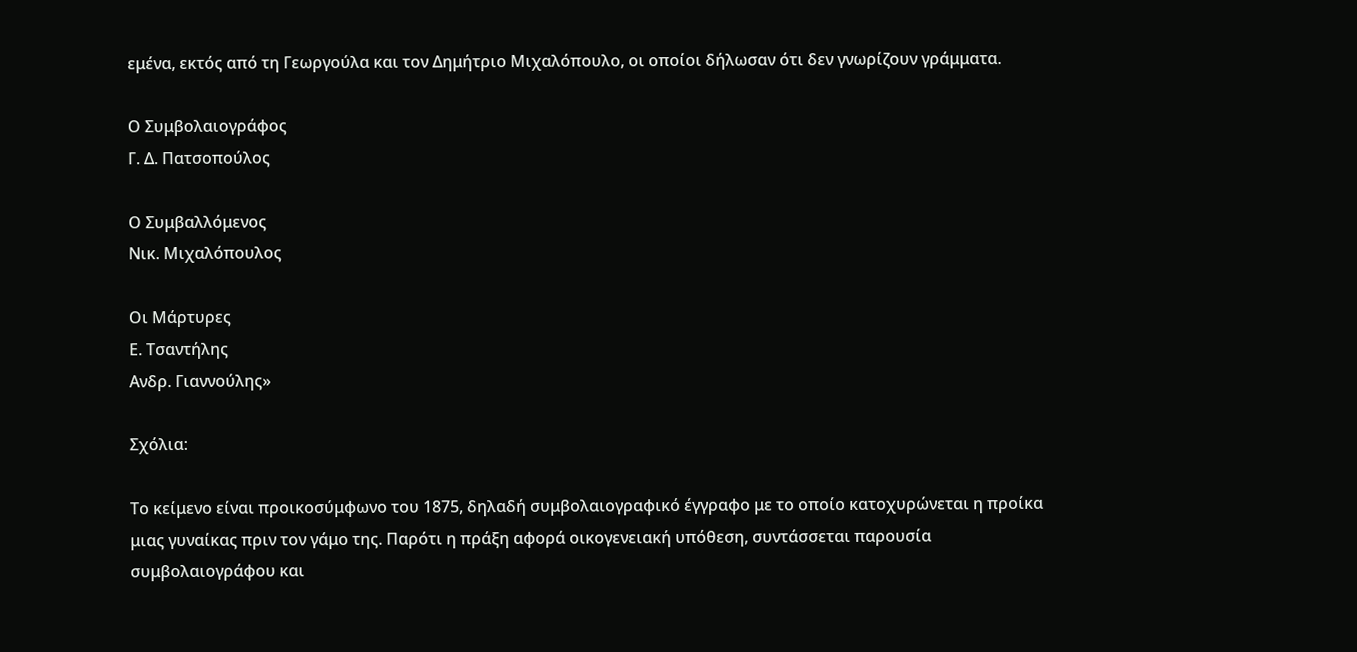εμένα, εκτός από τη Γεωργούλα και τον Δημήτριο Μιχαλόπουλο, οι οποίοι δήλωσαν ότι δεν γνωρίζουν γράμματα.

Ο Συμβολαιογράφος
Γ. Δ. Πατσοπούλος

Ο Συμβαλλόμενος
Νικ. Μιχαλόπουλος

Οι Μάρτυρες
Ε. Τσαντήλης
Ανδρ. Γιαννούλης»

Σχόλια:

Το κείμενο είναι προικοσύμφωνο του 1875, δηλαδή συμβολαιογραφικό έγγραφο με το οποίο κατοχυρώνεται η προίκα μιας γυναίκας πριν τον γάμο της. Παρότι η πράξη αφορά οικογενειακή υπόθεση, συντάσσεται παρουσία συμβολαιογράφου και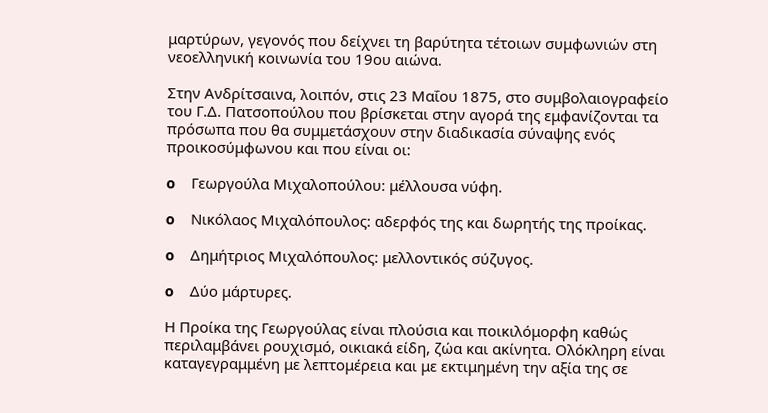μαρτύρων, γεγονός που δείχνει τη βαρύτητα τέτοιων συμφωνιών στη νεοελληνική κοινωνία του 19ου αιώνα.

Στην Ανδρίτσαινα, λοιπόν, στις 23 Μαΐου 1875, στο συμβολαιογραφείο του Γ.Δ. Πατσοπούλου που βρίσκεται στην αγορά της εμφανίζονται τα πρόσωπα που θα συμμετάσχουν στην διαδικασία σύναψης ενός προικοσύμφωνου και που είναι οι:

o    Γεωργούλα Μιχαλοπούλου: μέλλουσα νύφη.

o    Νικόλαος Μιχαλόπουλος: αδερφός της και δωρητής της προίκας.

o    Δημήτριος Μιχαλόπουλος: μελλοντικός σύζυγος.

o    Δύο μάρτυρες.

Η Προίκα της Γεωργούλας είναι πλούσια και ποικιλόμορφη καθώς περιλαμβάνει ρουχισμό, οικιακά είδη, ζώα και ακίνητα. Ολόκληρη είναι καταγεγραμμένη με λεπτομέρεια και με εκτιμημένη την αξία της σε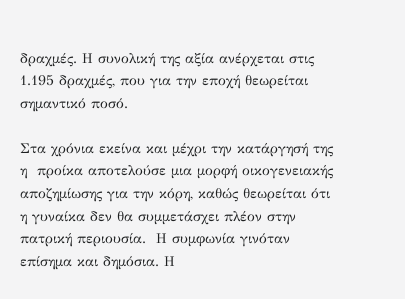δραχμές. Η συνολική της αξία ανέρχεται στις 1.195 δραχμές, που για την εποχή θεωρείται σημαντικό ποσό.

Στα χρόνια εκείνα και μέχρι την κατάργησή της η  προίκα αποτελούσε μια μορφή οικογενειακής αποζημίωσης για την κόρη, καθώς θεωρείται ότι η γυναίκα δεν θα συμμετάσχει πλέον στην πατρική περιουσία.  Η συμφωνία γινόταν επίσημα και δημόσια. Η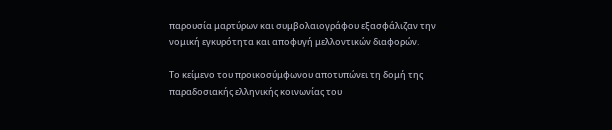παρουσία μαρτύρων και συμβολαιογράφου εξασφάλιζαν την νομική εγκυρότητα και αποφυγή μελλοντικών διαφορών.

Το κείμενο του προικοσύμφωνου αποτυπώνει τη δομή της παραδοσιακής ελληνικής κοινωνίας του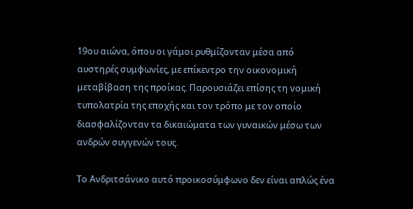19ου αιώνα, όπου οι γάμοι ρυθμίζονταν μέσα από αυστηρές συμφωνίες, με επίκεντρο την οικονομική μεταβίβαση της προίκας. Παρουσιάζει επίσης τη νομική τυπολατρία της εποχής και τον τρόπο με τον οποίο διασφαλίζονταν τα δικαιώματα των γυναικών μέσω των ανδρών συγγενών τους.

Το Ανδριτσάνικο αυτό προικοσύμφωνο δεν είναι απλώς ένα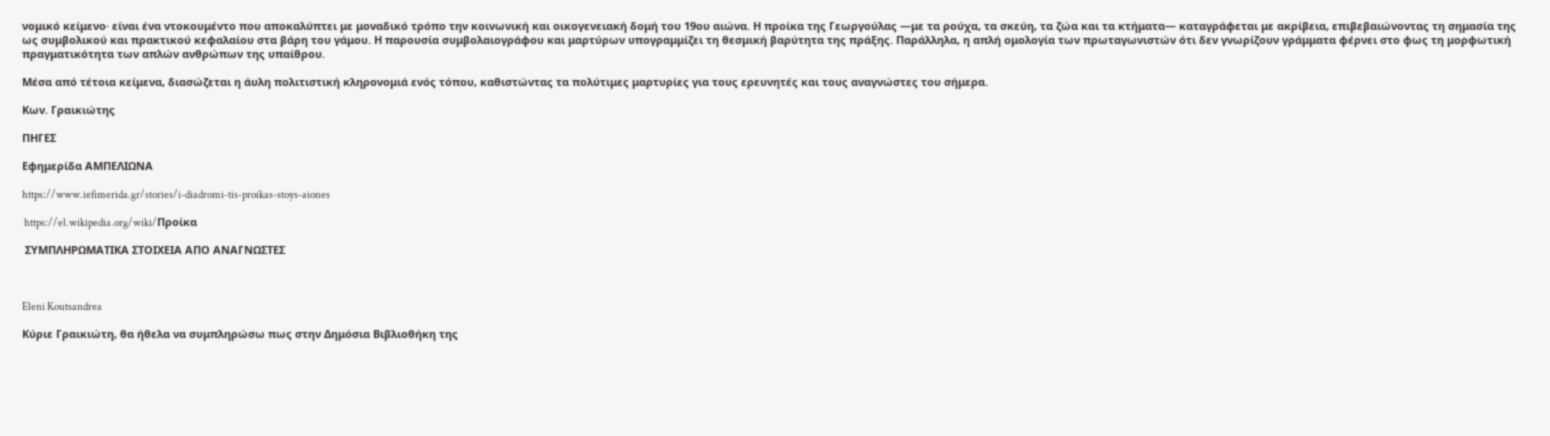νομικό κείμενο· είναι ένα ντοκουμέντο που αποκαλύπτει με μοναδικό τρόπο την κοινωνική και οικογενειακή δομή του 19ου αιώνα. Η προίκα της Γεωργούλας —με τα ρούχα, τα σκεύη, τα ζώα και τα κτήματα— καταγράφεται με ακρίβεια, επιβεβαιώνοντας τη σημασία της ως συμβολικού και πρακτικού κεφαλαίου στα βάρη του γάμου. Η παρουσία συμβολαιογράφου και μαρτύρων υπογραμμίζει τη θεσμική βαρύτητα της πράξης. Παράλληλα, η απλή ομολογία των πρωταγωνιστών ότι δεν γνωρίζουν γράμματα φέρνει στο φως τη μορφωτική πραγματικότητα των απλών ανθρώπων της υπαίθρου.

Μέσα από τέτοια κείμενα, διασώζεται η άυλη πολιτιστική κληρονομιά ενός τόπου, καθιστώντας τα πολύτιμες μαρτυρίες για τους ερευνητές και τους αναγνώστες του σήμερα.

Κων. Γραικιώτης

ΠΗΓΕΣ

Εφημερίδα ΑΜΠΕΛΙΩΝΑ

https://www.iefimerida.gr/stories/i-diadromi-tis-proikas-stoys-aiones

 https://el.wikipedia.org/wiki/Προίκα

 ΣΥΜΠΛΗΡΩΜΑΤΙΚΑ ΣΤΟΙΧΕΙΑ ΑΠΟ ΑΝΑΓΝΩΣΤΕΣ



Eleni Koutsandrea

Κύριε Γραικιώτη, θα ήθελα να συμπληρώσω πως στην Δημόσια Βιβλιοθήκη της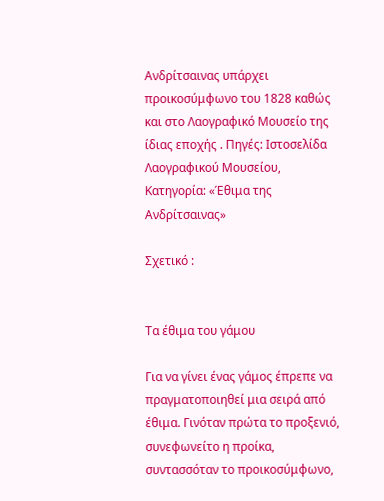Ανδρίτσαινας υπάρχει προικοσύμφωνο του 1828 καθώς και στο Λαογραφικό Μουσείο της ίδιας εποχής . Πηγές: Ιστοσελίδα Λαογραφικού Μουσείου, Κατηγορία: «Έθιμα της Ανδρίτσαινας»

Σχετικό :


Τα έθιμα του γάμου

Για να γίνει ένας γάμος έπρεπε να πραγματοποιηθεί μια σειρά από έθιμα. Γινόταν πρώτα το προξενιό, συνεφωνείτο η προίκα, συντασσόταν το προικοσύμφωνο,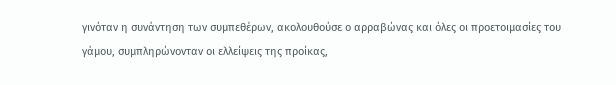γινόταν η συνάντηση των συμπεθέρων, ακολουθούσε ο αρραβώνας και όλες οι προετοιμασίες του γάμου, συμπληρώνονταν οι ελλείψεις της προίκας,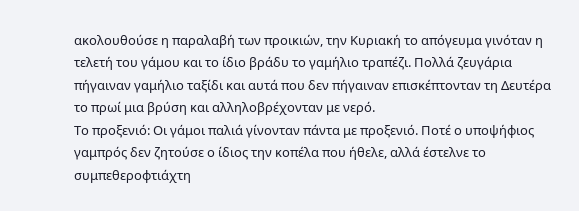ακολουθούσε η παραλαβή των προικιών, την Κυριακή το απόγευμα γινόταν η τελετή του γάμου και το ίδιο βράδυ το γαμήλιο τραπέζι. Πολλά ζευγάρια πήγαιναν γαμήλιο ταξίδι και αυτά που δεν πήγαιναν επισκέπτονταν τη Δευτέρα το πρωί μια βρύση και αλληλοβρέχονταν με νερό.
Το προξενιό: Οι γάμοι παλιά γίνονταν πάντα με προξενιό. Ποτέ ο υποψήφιος γαμπρός δεν ζητούσε ο ίδιος την κοπέλα που ήθελε, αλλά έστελνε το συμπεθεροφτιάχτη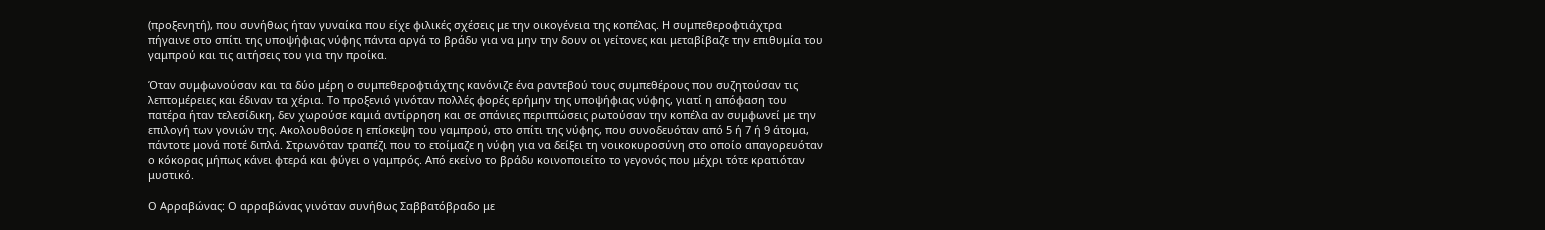(προξενητή), που συνήθως ήταν γυναίκα που είχε φιλικές σχέσεις με την οικογένεια της κοπέλας. Η συμπεθεροφτιάχτρα πήγαινε στο σπίτι της υποψήφιας νύφης πάντα αργά το βράδυ για να μην την δουν οι γείτονες και μεταβίβαζε την επιθυμία του γαμπρού και τις αιτήσεις του για την προίκα.

Όταν συμφωνούσαν και τα δύο μέρη ο συμπεθεροφτιάχτης κανόνιζε ένα ραντεβού τους συμπεθέρους που συζητούσαν τις λεπτομέρειες και έδιναν τα χέρια. Το προξενιό γινόταν πολλές φορές ερήμην της υποψήφιας νύφης, γιατί η απόφαση του πατέρα ήταν τελεσίδικη, δεν χωρούσε καμιά αντίρρηση και σε σπάνιες περιπτώσεις ρωτούσαν την κοπέλα αν συμφωνεί με την επιλογή των γονιών της. Ακολουθούσε η επίσκεψη του γαμπρού, στο σπίτι της νύφης, που συνοδευόταν από 5 ή 7 ή 9 άτομα, πάντοτε μονά ποτέ διπλά. Στρωνόταν τραπέζι που το ετοίμαζε η νύφη για να δείξει τη νοικοκυροσύνη στο οποίο απαγορευόταν ο κόκορας μήπως κάνει φτερά και φύγει ο γαμπρός. Από εκείνο το βράδυ κοινοποιείτο το γεγονός που μέχρι τότε κρατιόταν μυστικό.

Ο Αρραβώνας: Ο αρραβώνας γινόταν συνήθως Σαββατόβραδο με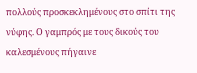πολλούς προσκεκλημένους στο σπίτι της νύφης. Ο γαμπρός με τους δικούς του καλεσμένους πήγαινε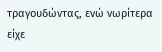τραγουδώντας, ενώ νωρίτερα είχε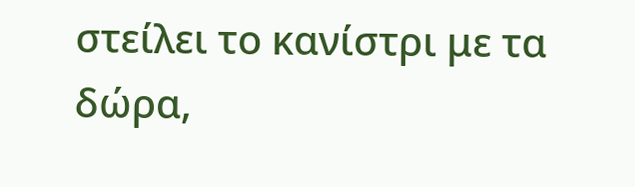στείλει το κανίστρι με τα δώρα,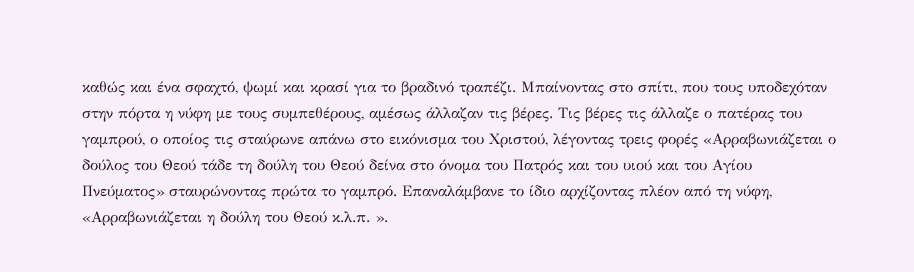καθώς και ένα σφαχτό, ψωμί και κρασί για το βραδινό τραπέζι. Μπαίνοντας στο σπίτι, που τους υποδεχόταν στην πόρτα η νύφη με τους συμπεθέρους, αμέσως άλλαζαν τις βέρες. Τις βέρες τις άλλαζε ο πατέρας του γαμπρού, ο οποίος τις σταύρωνε απάνω στο εικόνισμα του Χριστού, λέγοντας τρεις φορές «Αρραβωνιάζεται ο δούλος του Θεού τάδε τη δούλη του Θεού δείνα στο όνομα του Πατρός και του υιού και του Αγίου Πνεύματος» σταυρώνοντας πρώτα το γαμπρό. Επαναλάμβανε το ίδιο αρχίζοντας πλέον από τη νύφη, «Αρραβωνιάζεται η δούλη του Θεού κ.λ.π. ».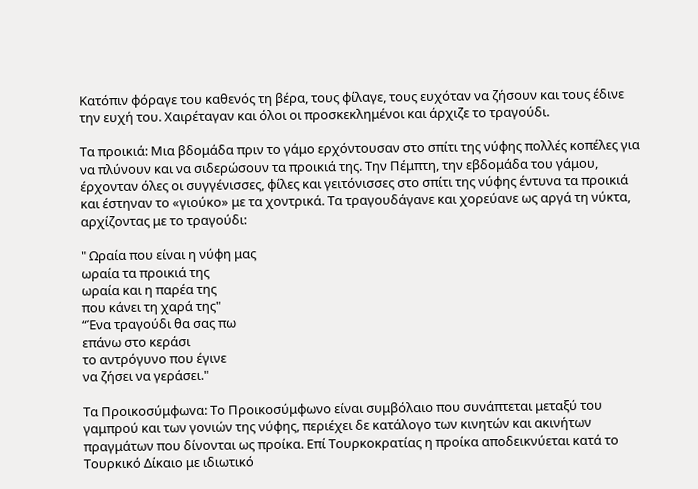Κατόπιν φόραγε του καθενός τη βέρα, τους φίλαγε, τους ευχόταν να ζήσουν και τους έδινε την ευχή του. Χαιρέταγαν και όλοι οι προσκεκλημένοι και άρχιζε το τραγούδι.

Τα προικιά: Μια βδομάδα πριν το γάμο ερχόντουσαν στο σπίτι της νύφης πολλές κοπέλες για να πλύνουν και να σιδερώσουν τα προικιά της. Την Πέμπτη, την εβδομάδα του γάμου, έρχονταν όλες οι συγγένισσες, φίλες και γειτόνισσες στο σπίτι της νύφης έντυνα τα προικιά και έστηναν το «γιούκο» με τα χοντρικά. Τα τραγουδάγανε και χορεύανε ως αργά τη νύκτα, αρχίζοντας με το τραγούδι:

" Ωραία που είναι η νύφη μας
ωραία τα προικιά της
ωραία και η παρέα της
που κάνει τη χαρά της"
“Ένα τραγούδι θα σας πω
επάνω στο κεράσι
το αντρόγυνο που έγινε
να ζήσει να γεράσει."

Τα Προικοσύμφωvα: Το Προικοσύμφωνο είναι συμβόλαιο που συνάπτεται μεταξύ του γαμπρού και των γονιών της νύφης, περιέχει δε κατάλογο των κινητών και ακινήτων πραγμάτων που δίνονται ως προίκα. Επί Τουρκοκρατίας η προίκα αποδεικνύεται κατά το Τουρκικό Δίκαιο με ιδιωτικό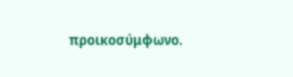προικοσύμφωνο.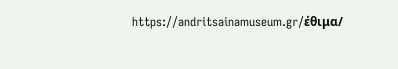https://andritsainamuseum.gr/έθιμα/